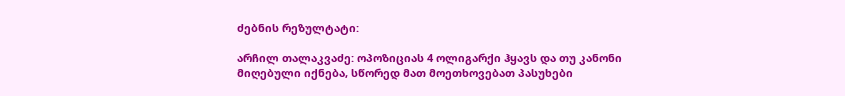ძებნის რეზულტატი:

არჩილ თალაკვაძე: ოპოზიციას 4 ოლიგარქი ჰყავს და თუ კანონი მიღებული იქნება, სწორედ მათ მოეთხოვებათ პასუხები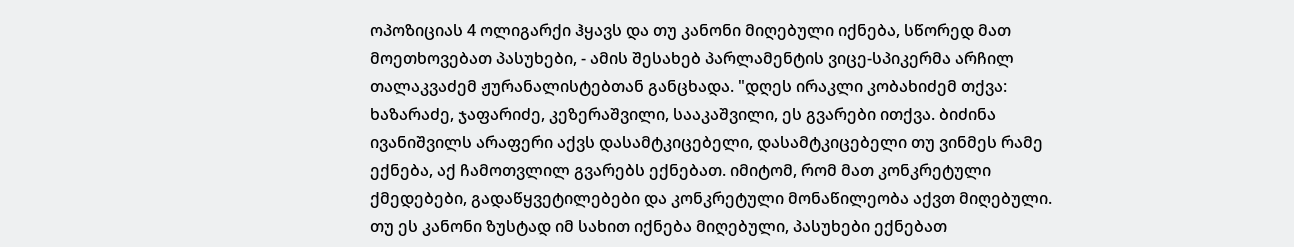ოპოზიციას 4 ოლიგარქი ჰყავს და თუ კანონი მიღებული იქნება, სწორედ მათ მოეთხოვებათ პასუხები, - ამის შესახებ პარლამენტის ვიცე-სპიკერმა არჩილ თალაკვაძემ ჟურანალისტებთან განცხადა. "დღეს ირაკლი კობახიძემ თქვა: ხაზარაძე, ჯაფარიძე, კეზერაშვილი, სააკაშვილი, ეს გვარები ითქვა. ბიძინა ივანიშვილს არაფერი აქვს დასამტკიცებელი, დასამტკიცებელი თუ ვინმეს რამე ექნება, აქ ჩამოთვლილ გვარებს ექნებათ. იმიტომ, რომ მათ კონკრეტული ქმედებები, გადაწყვეტილებები და კონკრეტული მონაწილეობა აქვთ მიღებული.  თუ ეს კანონი ზუსტად იმ სახით იქნება მიღებული, პასუხები ექნებათ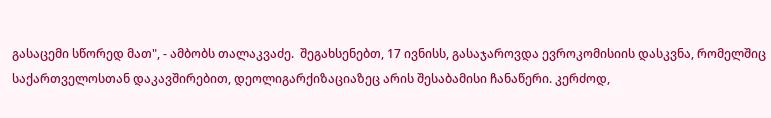გასაცემი სწორედ მათ", - ამბობს თალაკვაძე.  შეგახსენებთ, 17 ივნისს, გასაჯაროვდა ევროკომისიის დასკვნა, რომელშიც საქართველოსთან დაკავშირებით, დეოლიგარქიზაციაზეც არის შესაბამისი ჩანაწერი. კერძოდ,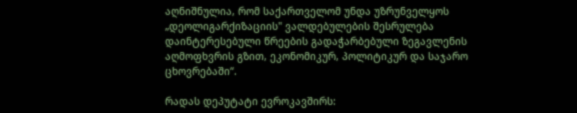აღნიშნულია, რომ საქართველომ უნდა უზრუნველყოს „დეოლიგარქიზაციის" ვალდებულების შესრულება დაინტერესებული წრეების გადაჭარბებული ზეგავლენის აღმოფხვრის გზით, ეკონომიკურ, პოლიტიკურ და საჯარო ცხოვრებაში“.

რადას დეპუტატი ევროკავშირს: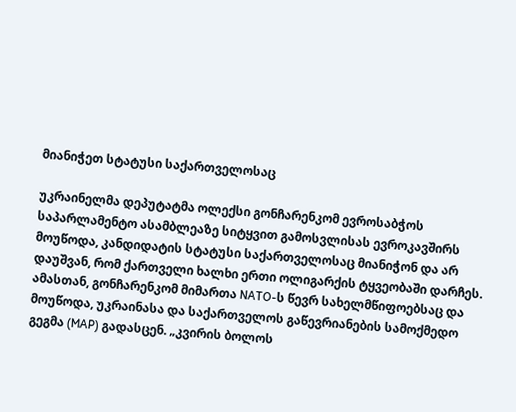მიანიჭეთ სტატუსი საქართველოსაც

უკრაინელმა დეპუტატმა ოლექსი გონჩარენკომ ევროსაბჭოს საპარლამენტო ასამბლეაზე სიტყვით გამოსვლისას ევროკავშირს მოუწოდა, კანდიდატის სტატუსი საქართველოსაც მიანიჭონ და არ დაუშვან, რომ ქართველი ხალხი ერთი ოლიგარქის ტყვეობაში დარჩეს. ამასთან, გონჩარენკომ მიმართა NATO-ს წევრ სახელმწიფოებსაც და მოუწოდა, უკრაინასა და საქართველოს გაწევრიანების სამოქმედო გეგმა (MAP) გადასცენ. „კვირის ბოლოს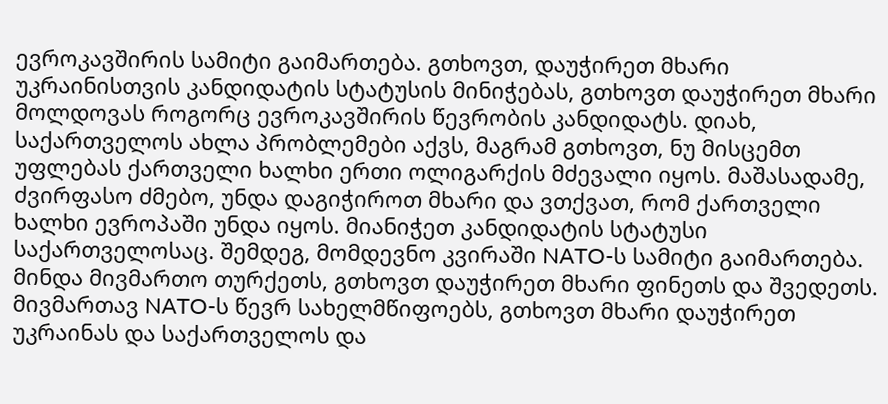ევროკავშირის სამიტი გაიმართება. გთხოვთ, დაუჭირეთ მხარი უკრაინისთვის კანდიდატის სტატუსის მინიჭებას, გთხოვთ დაუჭირეთ მხარი მოლდოვას როგორც ევროკავშირის წევრობის კანდიდატს. დიახ, საქართველოს ახლა პრობლემები აქვს, მაგრამ გთხოვთ, ნუ მისცემთ უფლებას ქართველი ხალხი ერთი ოლიგარქის მძევალი იყოს. მაშასადამე, ძვირფასო ძმებო, უნდა დაგიჭიროთ მხარი და ვთქვათ, რომ ქართველი ხალხი ევროპაში უნდა იყოს. მიანიჭეთ კანდიდატის სტატუსი საქართველოსაც. შემდეგ, მომდევნო კვირაში NATO-ს სამიტი გაიმართება. მინდა მივმართო თურქეთს, გთხოვთ დაუჭირეთ მხარი ფინეთს და შვედეთს. მივმართავ NATO-ს წევრ სახელმწიფოებს, გთხოვთ მხარი დაუჭირეთ უკრაინას და საქართველოს და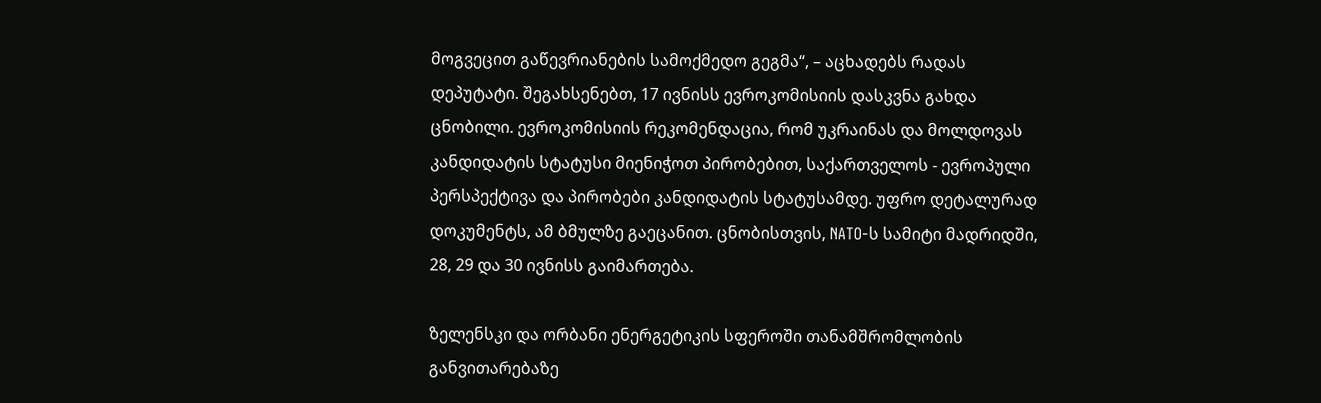მოგვეცით გაწევრიანების სამოქმედო გეგმა“, – აცხადებს რადას დეპუტატი. შეგახსენებთ, 17 ივნისს ევროკომისიის დასკვნა გახდა ცნობილი. ევროკომისიის რეკომენდაცია, რომ უკრაინას და მოლდოვას კანდიდატის სტატუსი მიენიჭოთ პირობებით, საქართველოს - ევროპული პერსპექტივა და პირობები კანდიდატის სტატუსამდე. უფრო დეტალურად დოკუმენტს, ამ ბმულზე გაეცანით. ცნობისთვის, NATO-ს სამიტი მადრიდში, 28, 29 და 30 ივნისს გაიმართება.

ზელენსკი და ორბანი ენერგეტიკის სფეროში თანამშრომლობის განვითარებაზე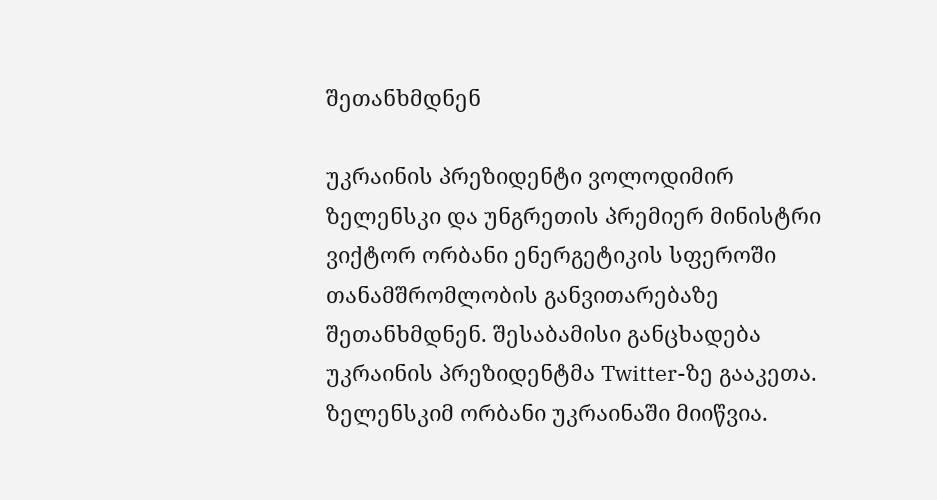შეთანხმდნენ

უკრაინის პრეზიდენტი ვოლოდიმირ ზელენსკი და უნგრეთის პრემიერ მინისტრი ვიქტორ ორბანი ენერგეტიკის სფეროში თანამშრომლობის განვითარებაზე შეთანხმდნენ. შესაბამისი განცხადება უკრაინის პრეზიდენტმა Twitter-ზე გააკეთა. ზელენსკიმ ორბანი უკრაინაში მიიწვია.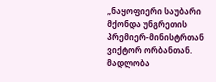„ნაყოფიერი საუბარი მქონდა უნგრეთის პრემიერ-მინისტრთან ვიქტორ ორბანთან. მადლობა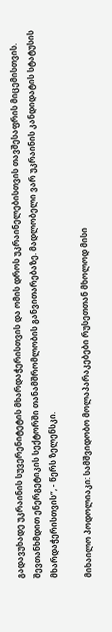გადავუხადე უკრაინის სუვერენიტეტის მხარდაჭერისთვის და ომის დროს უკრაინელებისთვის თავშესაფრის მიცემისთვის. შევთანხმდით ენერგეტიკის სექტორში თანამშრომლობის განვითარებაზე. მადლობელი ვარ უკრაინის კანდიდატის სტატუსის მხარდაჭერისთვის“, - წერს ზელენსკი.

მიხაილო პოდოლიაკი: სამშვიდობო მოლაპარაკებები რუსეთთან მხოლოდ მისი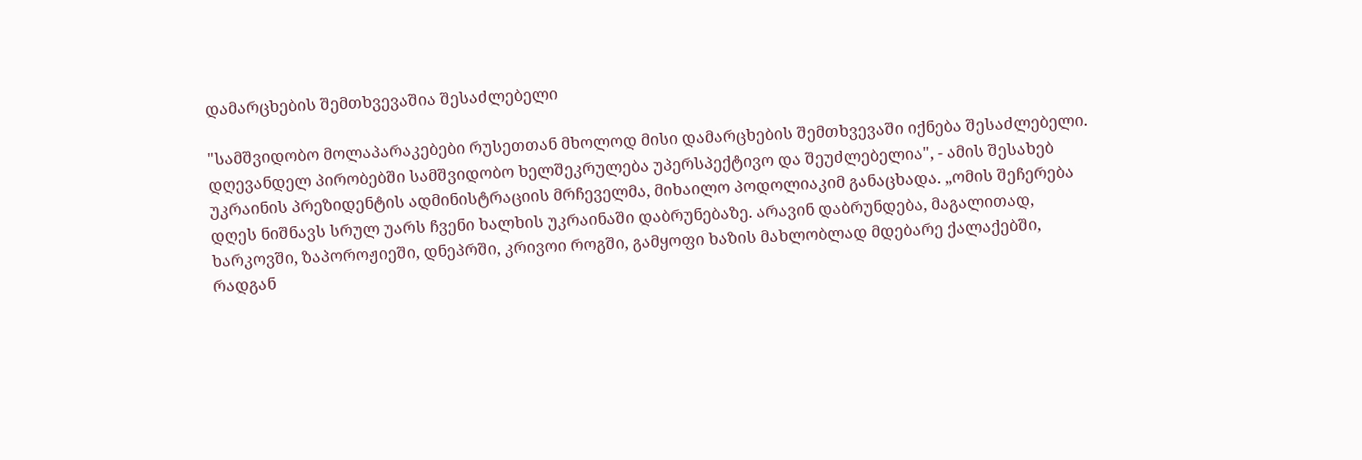დამარცხების შემთხვევაშია შესაძლებელი

"სამშვიდობო მოლაპარაკებები რუსეთთან მხოლოდ მისი დამარცხების შემთხვევაში იქნება შესაძლებელი. დღევანდელ პირობებში სამშვიდობო ხელშეკრულება უპერსპექტივო და შეუძლებელია", - ამის შესახებ უკრაინის პრეზიდენტის ადმინისტრაციის მრჩეველმა, მიხაილო პოდოლიაკიმ განაცხადა. „ომის შეჩერება დღეს ნიშნავს სრულ უარს ჩვენი ხალხის უკრაინაში დაბრუნებაზე. არავინ დაბრუნდება, მაგალითად, ხარკოვში, ზაპოროჟიეში, დნეპრში, კრივოი როგში, გამყოფი ხაზის მახლობლად მდებარე ქალაქებში, რადგან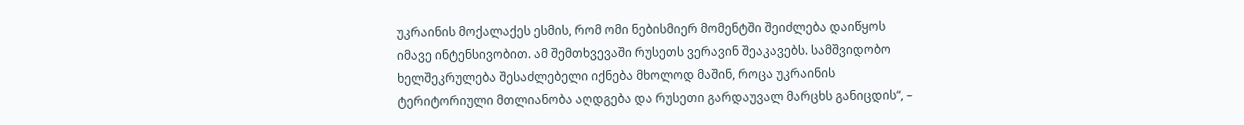უკრაინის მოქალაქეს ესმის, რომ ომი ნებისმიერ მომენტში შეიძლება დაიწყოს იმავე ინტენსივობით. ამ შემთხვევაში რუსეთს ვერავინ შეაკავებს. სამშვიდობო ხელშეკრულება შესაძლებელი იქნება მხოლოდ მაშინ, როცა უკრაინის ტერიტორიული მთლიანობა აღდგება და რუსეთი გარდაუვალ მარცხს განიცდის“, –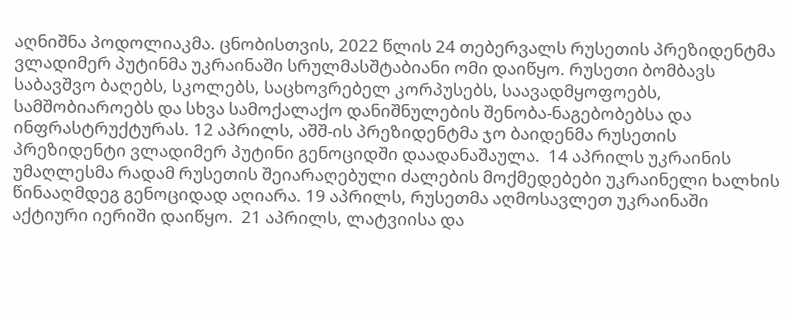აღნიშნა პოდოლიაკმა. ცნობისთვის, 2022 წლის 24 თებერვალს რუსეთის პრეზიდენტმა ვლადიმერ პუტინმა უკრაინაში სრულმასშტაბიანი ომი დაიწყო. რუსეთი ბომბავს საბავშვო ბაღებს, სკოლებს, საცხოვრებელ კორპუსებს, საავადმყოფოებს, სამშობიაროებს და სხვა სამოქალაქო დანიშნულების შენობა-ნაგებობებსა და ინფრასტრუქტურას. 12 აპრილს, აშშ-ის პრეზიდენტმა ჯო ბაიდენმა რუსეთის პრეზიდენტი ვლადიმერ პუტინი გენოციდში დაადანაშაულა.  14 აპრილს უკრაინის უმაღლესმა რადამ რუსეთის შეიარაღებული ძალების მოქმედებები უკრაინელი ხალხის წინააღმდეგ გენოციდად აღიარა. 19 აპრილს, რუსეთმა აღმოსავლეთ უკრაინაში აქტიური იერიში დაიწყო.  21 აპრილს, ლატვიისა და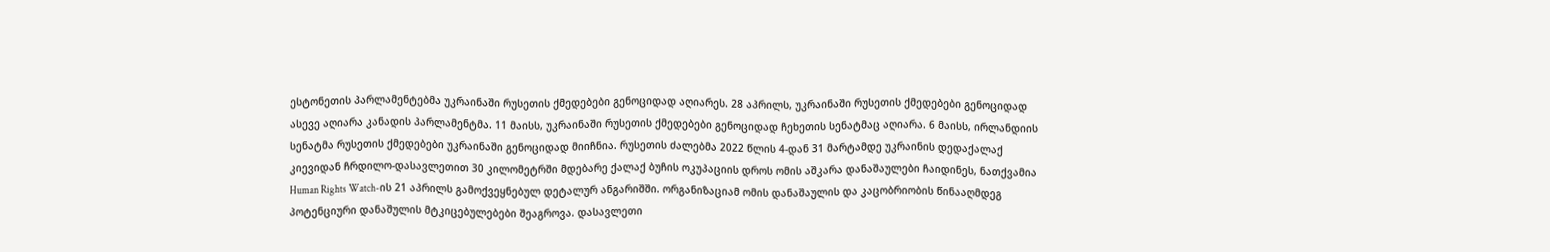ესტონეთის პარლამენტებმა უკრაინაში რუსეთის ქმედებები გენოციდად აღიარეს. 28 აპრილს, უკრაინაში რუსეთის ქმედებები გენოციდად ასევე აღიარა კანადის პარლამენტმა. 11 მაისს, უკრაინაში რუსეთის ქმედებები გენოციდად ჩეხეთის სენატმაც აღიარა. 6 მაისს, ირლანდიის სენატმა რუსეთის ქმედებები უკრაინაში გენოციდად მიიჩნია. რუსეთის ძალებმა 2022 წლის 4-დან 31 მარტამდე უკრაინის დედაქალაქ კიევიდან ჩრდილო-დასავლეთით 30 კილომეტრში მდებარე ქალაქ ბუჩის ოკუპაციის დროს ომის აშკარა დანაშაულები ჩაიდინეს, ნათქვამია Human Rights Watch-ის 21 აპრილს გამოქვეყნებულ დეტალურ ანგარიშში. ორგანიზაციამ ომის დანაშაულის და კაცობრიობის წინააღმდეგ პოტენციური დანაშულის მტკიცებულებები შეაგროვა. დასავლეთი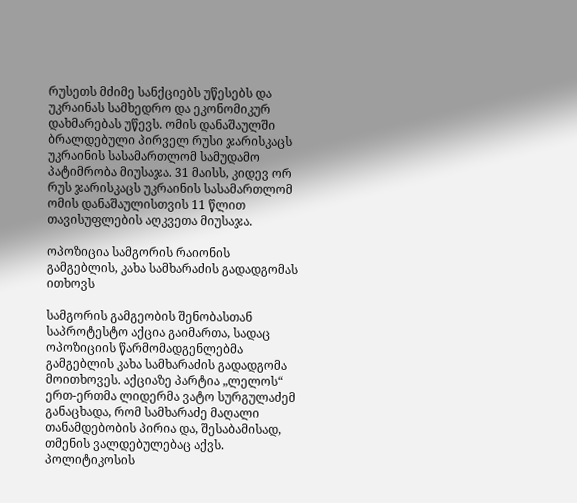რუსეთს მძიმე სანქციებს უწესებს და უკრაინას სამხედრო და ეკონომიკურ დახმარებას უწევს. ომის დანაშაულში ბრალდებული პირველ რუსი ჯარისკაცს უკრაინის სასამართლომ სამუდამო პატიმრობა მიუსაჯა. 31 მაისს, კიდევ ორ რუს ჯარისკაცს უკრაინის სასამართლომ ომის დანაშაულისთვის 11 წლით თავისუფლების აღკვეთა მიუსაჯა.

ოპოზიცია სამგორის რაიონის გამგებლის, კახა სამხარაძის გადადგომას ითხოვს

სამგორის გამგეობის შენობასთან საპროტესტო აქცია გაიმართა, სადაც ოპოზიციის წარმომადგენლებმა გამგებლის კახა სამხარაძის გადადგომა მოითხოვეს. აქციაზე პარტია „ლელოს“ ერთ-ერთმა ლიდერმა ვატო სურგულაძემ განაცხადა, რომ სამხარაძე მაღალი თანამდებობის პირია და, შესაბამისად, თმენის ვალდებულებაც აქვს. პოლიტიკოსის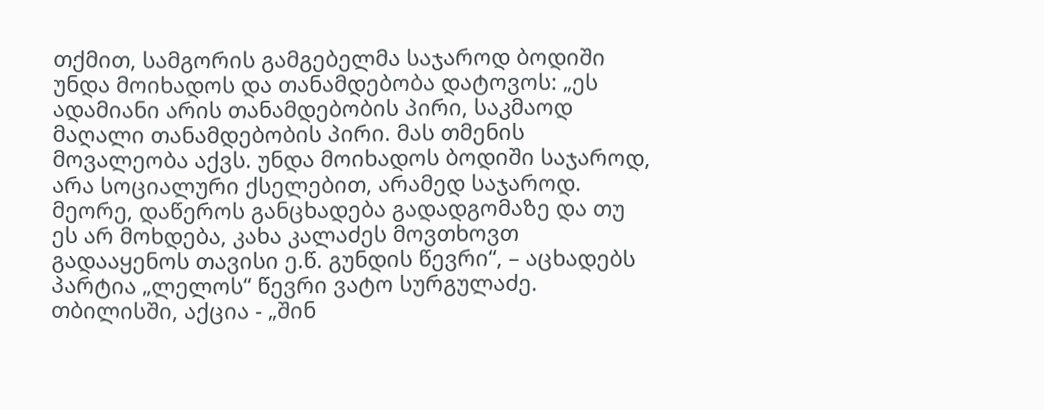თქმით, სამგორის გამგებელმა საჯაროდ ბოდიში უნდა მოიხადოს და თანამდებობა დატოვოს: „ეს ადამიანი არის თანამდებობის პირი, საკმაოდ მაღალი თანამდებობის პირი. მას თმენის მოვალეობა აქვს. უნდა მოიხადოს ბოდიში საჯაროდ, არა სოციალური ქსელებით, არამედ საჯაროდ. მეორე, დაწეროს განცხადება გადადგომაზე და თუ ეს არ მოხდება, კახა კალაძეს მოვთხოვთ გადააყენოს თავისი ე.წ. გუნდის წევრი“, – აცხადებს პარტია „ლელოს“ წევრი ვატო სურგულაძე. თბილისში, აქცია - „შინ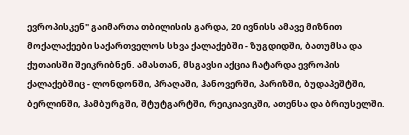ევროპისკენ" გაიმართა თბილისის გარდა, 20 ივნისს ამავე მიზნით მოქალაქეები საქართველოს სხვა ქალაქებში - ზუგდიდში, ბათუმსა და ქუთაისში შეიკრიბნენ. ამასთან, მსგავსი აქცია ჩატარდა ევროპის ქალაქებშიც - ლონდონში, პრაღაში, ჰანოვერში, პარიზში, ბუდაპეშტში, ბერლინში, ჰამბურგში, შტუტგარტში, რეიკიავიკში, ათენსა და ბრიუსელში.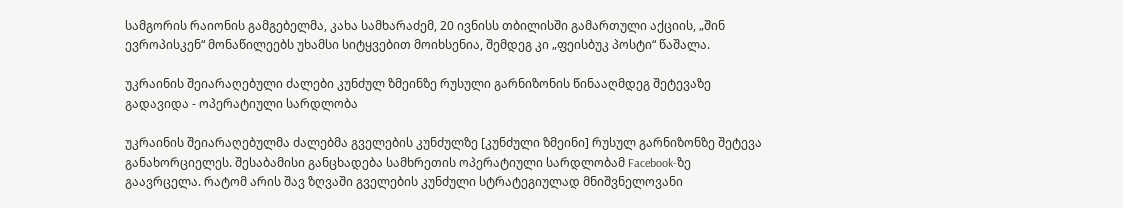სამგორის რაიონის გამგებელმა, კახა სამხარაძემ, 20 ივნისს თბილისში გამართული აქციის, „შინ ევროპისკენ“ მონაწილეებს უხამსი სიტყვებით მოიხსენია, შემდეგ კი „ფეისბუკ პოსტი“ წაშალა.

უკრაინის შეიარაღებული ძალები კუნძულ ზმეინზე რუსული გარნიზონის წინააღმდეგ შეტევაზე გადავიდა - ოპერატიული სარდლობა

უკრაინის შეიარაღებულმა ძალებმა გველების კუნძულზე [კუნძული ზმეინი] რუსულ გარნიზონზე შეტევა განახორციელეს. შესაბამისი განცხადება სამხრეთის ოპერატიული სარდლობამ Facebook-ზე გაავრცელა. რატომ არის შავ ზღვაში გველების კუნძული სტრატეგიულად მნიშვნელოვანი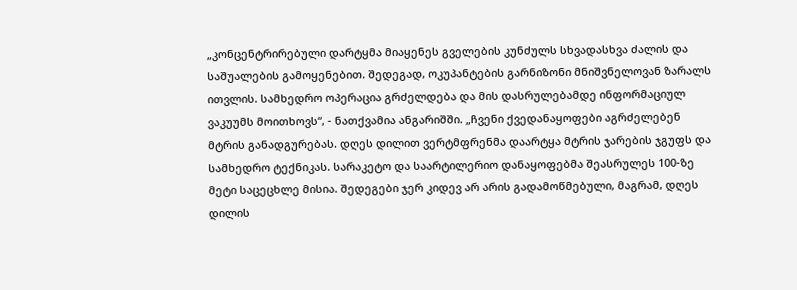„კონცენტრირებული დარტყმა მიაყენეს გველების კუნძულს სხვადასხვა ძალის და საშუალების გამოყენებით. შედეგად, ოკუპანტების გარნიზონი მნიშვნელოვან ზარალს ითვლის. სამხედრო ოპერაცია გრძელდება და მის დასრულებამდე ინფორმაციულ ვაკუუმს მოითხოვს“, - ნათქვამია ანგარიშში. „ჩვენი ქვედანაყოფები აგრძელებენ მტრის განადგურებას. დღეს დილით ვერტმფრენმა დაარტყა მტრის ჯარების ჯგუფს და სამხედრო ტექნიკას. სარაკეტო და საარტილერიო დანაყოფებმა შეასრულეს 100-ზე მეტი საცეცხლე მისია. შედეგები ჯერ კიდევ არ არის გადამოწმებული, მაგრამ, დღეს დილის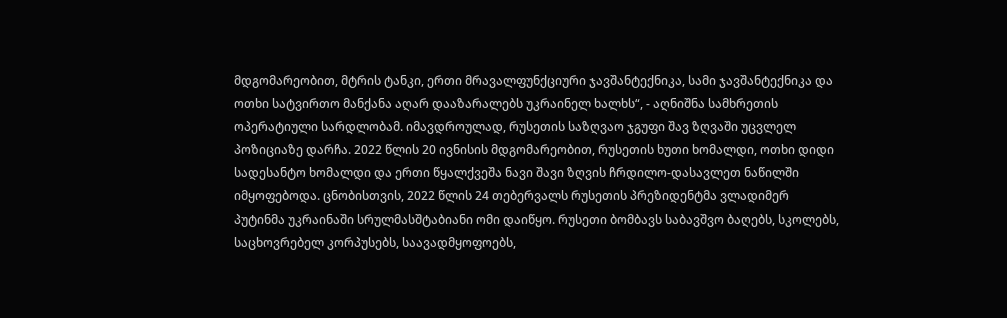მდგომარეობით, მტრის ტანკი, ერთი მრავალფუნქციური ჯავშანტექნიკა, სამი ჯავშანტექნიკა და ოთხი სატვირთო მანქანა აღარ დააზარალებს უკრაინელ ხალხს“, - აღნიშნა სამხრეთის ოპერატიული სარდლობამ. იმავდროულად, რუსეთის საზღვაო ჯგუფი შავ ზღვაში უცვლელ პოზიციაზე დარჩა. 2022 წლის 20 ივნისის მდგომარეობით, რუსეთის ხუთი ხომალდი, ოთხი დიდი სადესანტო ხომალდი და ერთი წყალქვეშა ნავი შავი ზღვის ჩრდილო-დასავლეთ ნაწილში იმყოფებოდა. ცნობისთვის, 2022 წლის 24 თებერვალს რუსეთის პრეზიდენტმა ვლადიმერ პუტინმა უკრაინაში სრულმასშტაბიანი ომი დაიწყო. რუსეთი ბომბავს საბავშვო ბაღებს, სკოლებს, საცხოვრებელ კორპუსებს, საავადმყოფოებს,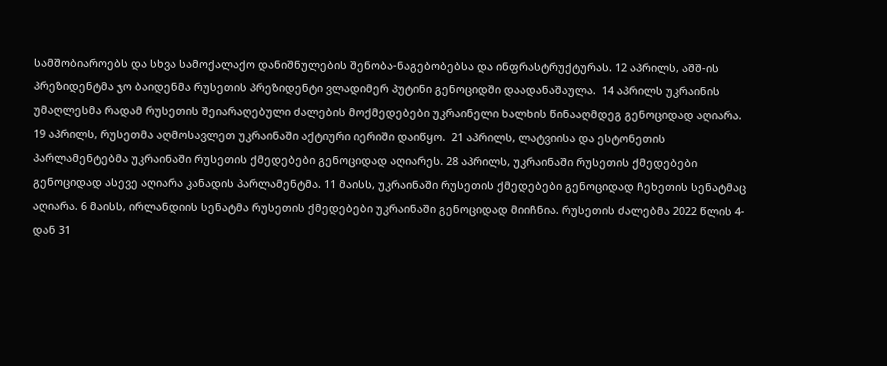სამშობიაროებს და სხვა სამოქალაქო დანიშნულების შენობა-ნაგებობებსა და ინფრასტრუქტურას. 12 აპრილს, აშშ-ის პრეზიდენტმა ჯო ბაიდენმა რუსეთის პრეზიდენტი ვლადიმერ პუტინი გენოციდში დაადანაშაულა.  14 აპრილს უკრაინის უმაღლესმა რადამ რუსეთის შეიარაღებული ძალების მოქმედებები უკრაინელი ხალხის წინააღმდეგ გენოციდად აღიარა. 19 აპრილს, რუსეთმა აღმოსავლეთ უკრაინაში აქტიური იერიში დაიწყო.  21 აპრილს, ლატვიისა და ესტონეთის პარლამენტებმა უკრაინაში რუსეთის ქმედებები გენოციდად აღიარეს. 28 აპრილს, უკრაინაში რუსეთის ქმედებები გენოციდად ასევე აღიარა კანადის პარლამენტმა. 11 მაისს, უკრაინაში რუსეთის ქმედებები გენოციდად ჩეხეთის სენატმაც აღიარა. 6 მაისს, ირლანდიის სენატმა რუსეთის ქმედებები უკრაინაში გენოციდად მიიჩნია. რუსეთის ძალებმა 2022 წლის 4-დან 31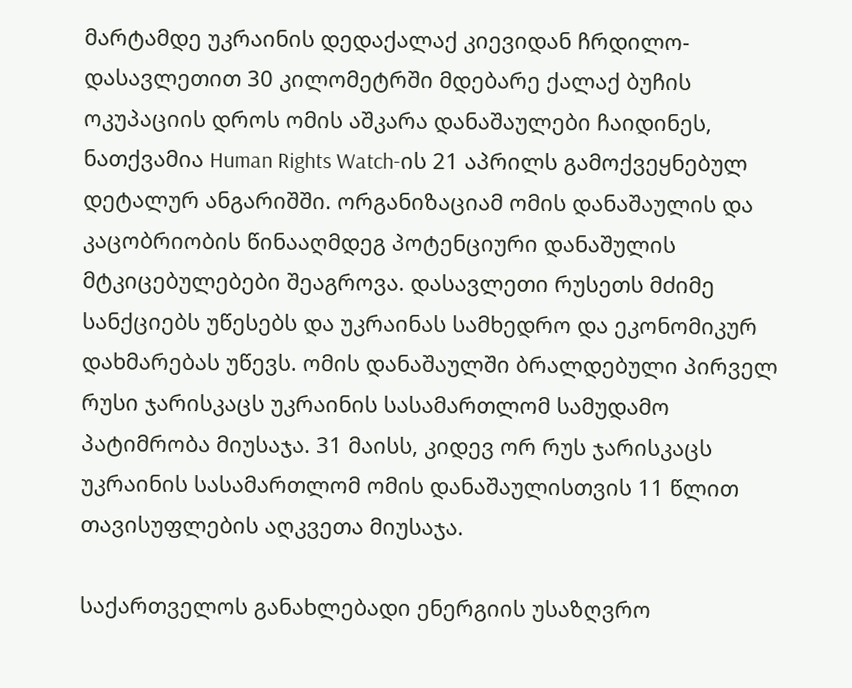მარტამდე უკრაინის დედაქალაქ კიევიდან ჩრდილო-დასავლეთით 30 კილომეტრში მდებარე ქალაქ ბუჩის ოკუპაციის დროს ომის აშკარა დანაშაულები ჩაიდინეს, ნათქვამია Human Rights Watch-ის 21 აპრილს გამოქვეყნებულ დეტალურ ანგარიშში. ორგანიზაციამ ომის დანაშაულის და კაცობრიობის წინააღმდეგ პოტენციური დანაშულის მტკიცებულებები შეაგროვა. დასავლეთი რუსეთს მძიმე სანქციებს უწესებს და უკრაინას სამხედრო და ეკონომიკურ დახმარებას უწევს. ომის დანაშაულში ბრალდებული პირველ რუსი ჯარისკაცს უკრაინის სასამართლომ სამუდამო პატიმრობა მიუსაჯა. 31 მაისს, კიდევ ორ რუს ჯარისკაცს უკრაინის სასამართლომ ომის დანაშაულისთვის 11 წლით თავისუფლების აღკვეთა მიუსაჯა.

საქართველოს განახლებადი ენერგიის უსაზღვრო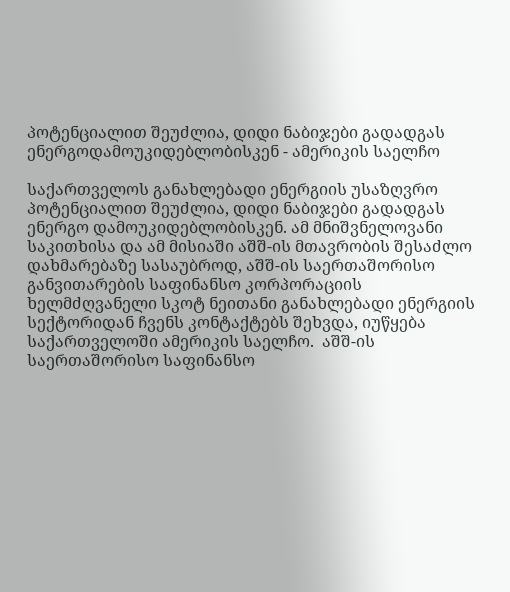პოტენციალით შეუძლია, დიდი ნაბიჯები გადადგას ენერგოდამოუკიდებლობისკენ - ამერიკის საელჩო

საქართველოს განახლებადი ენერგიის უსაზღვრო პოტენციალით შეუძლია, დიდი ნაბიჯები გადადგას ენერგო დამოუკიდებლობისკენ. ამ მნიშვნელოვანი საკითხისა და ამ მისიაში აშშ-ის მთავრობის შესაძლო დახმარებაზე სასაუბროდ, აშშ-ის საერთაშორისო განვითარების საფინანსო კორპორაციის ხელმძღვანელი სკოტ ნეითანი განახლებადი ენერგიის სექტორიდან ჩვენს კონტაქტებს შეხვდა, იუწყება საქართველოში ამერიკის საელჩო.  აშშ-ის საერთაშორისო საფინანსო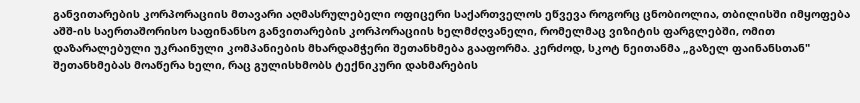განვითარების კორპორაციის მთავარი აღმასრულებელი ოფიცერი საქართველოს ეწვევა როგორც ცნობიოლია, თბილისში იმყოფება აშშ-ის საერთაშორისო საფინანსო განვითარების კორპორაციის ხელმძღვანელი, რომელმაც ვიზიტის ფარგლებში, ომით დაზარალებული უკრაინული კომპანიების მხარდამჭერი შეთანხმება გააფორმა. კერძოდ, სკოტ ნეითანმა „გაზელ ფაინანსთან" შეთანხმებას მოაწერა ხელი, რაც გულისხმობს ტექნიკური დახმარების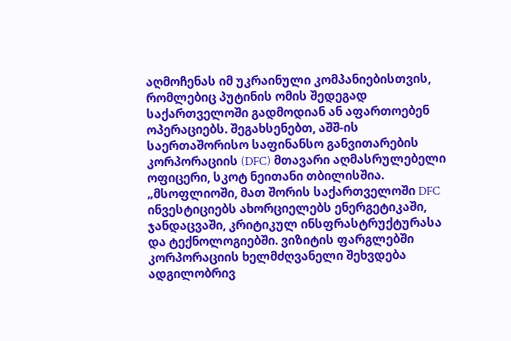აღმოჩენას იმ უკრაინული კომპანიებისთვის, რომლებიც პუტინის ომის შედეგად საქართველოში გადმოდიან ან აფართოებენ ოპერაციებს. შეგახსენებთ, აშშ-ის საერთაშორისო საფინანსო განვითარების კორპორაციის (DFC) მთავარი აღმასრულებელი ოფიცერი, სკოტ ნეითანი თბილისშია. „მსოფლიოში, მათ შორის საქართველოში DFC ინვესტიციებს ახორციელებს ენერგეტიკაში, ჯანდაცვაში, კრიტიკულ ინსფრასტრუქტურასა და ტექნოლოგიებში. ვიზიტის ფარგლებში კორპორაციის ხელმძღვანელი შეხვდება ადგილობრივ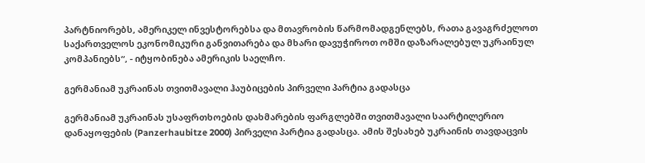პარტნიორებს, ამერიკელ ინვესტორებსა და მთავრობის წარმომადგენლებს, რათა გავაგრძელოთ საქართველოს ეკონომიკური განვითარება და მხარი დავუჭიროთ ომში დაზარალებულ უკრაინულ კომპანიებს“, - იტყობინება ამერიკის საელჩო.

გერმანიამ უკრაინას თვითმავალი ჰაუბიცების პირველი პარტია გადასცა

გერმანიამ უკრაინას უსაფრთხოების დახმარების ფარგლებში თვითმავალი საარტილერიო დანაყოფების (Panzerhaubitze 2000) პირველი პარტია გადასცა. ამის შესახებ უკრაინის თავდაცვის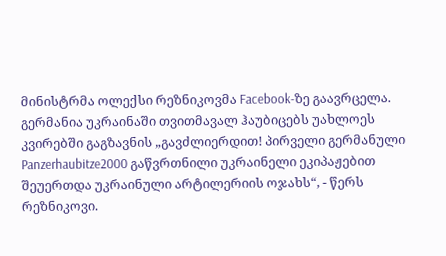მინისტრმა ოლექსი რეზნიკოვმა Facebook-ზე გაავრცელა.  გერმანია უკრაინაში თვითმავალ ჰაუბიცებს უახლოეს კვირებში გაგზავნის „გავძლიერდით! პირველი გერმანული Panzerhaubitze2000 გაწვრთნილი უკრაინელი ეკიპაჟებით შეუერთდა უკრაინული არტილერიის ოჯახს“, - წერს რეზნიკოვი.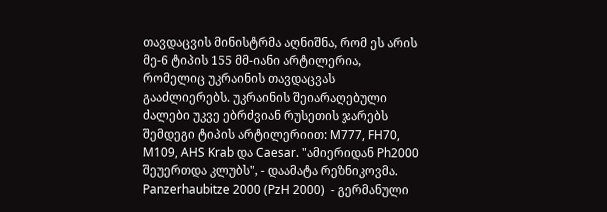თავდაცვის მინისტრმა აღნიშნა, რომ ეს არის მე-6 ტიპის 155 მმ-იანი არტილერია, რომელიც უკრაინის თავდაცვას გააძლიერებს. უკრაინის შეიარაღებული ძალები უკვე ებრძვიან რუსეთის ჯარებს შემდეგი ტიპის არტილერიით: M777, FH70, M109, AHS Krab და Caesar. "ამიერიდან Ph2000 შეუერთდა კლუბს", - დაამატა რეზნიკოვმა. Panzerhaubitze 2000 (PzH 2000)  - გერმანული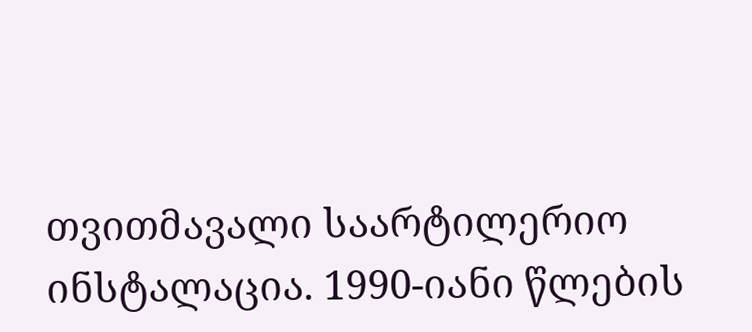თვითმავალი საარტილერიო ინსტალაცია. 1990-იანი წლების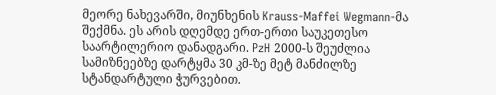მეორე ნახევარში, მიუნხენის Krauss-Maffei Wegmann-მა შექმნა. ეს არის დღემდე ერთ-ერთი საუკეთესო საარტილერიო დანადგარი. PzH 2000-ს შეუძლია სამიზნეებზე დარტყმა 30 კმ-ზე მეტ მანძილზე სტანდარტული ჭურვებით.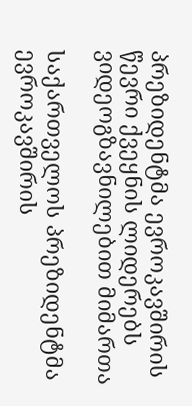პრეზიდენტმა ევროკავშირის წევრი ქვეყნის ლიდერებს ვიდეოგზავნილებით მიმართა

საქართველოს პრეზიდენტმა ევროკავშირის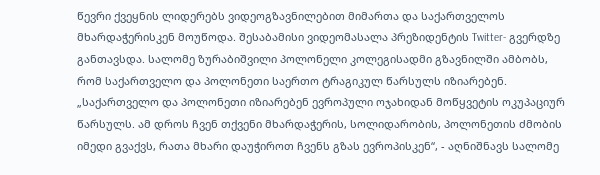წევრი ქვეყნის ლიდერებს ვიდეოგზავნილებით მიმართა და საქართველოს მხარდაჭერისკენ მოუწოდა. შესაბამისი ვიდეომასალა პრეზიდენტის Twitter- გვერდზე განთავსდა. სალომე ზურაბიშვილი პოლონელი კოლეგისადმი გზავნილში ამბობს, რომ საქართველო და პოლონეთი საერთო ტრაგიკულ წარსულს იზიარებენ. „საქართველო და პოლონეთი იზიარებენ ევროპული ოჯახიდან მოწყვეტის ოკუპაციურ წარსულს. ამ დროს ჩვენ თქვენი მხარდაჭერის, სოლიდარობის, პოლონეთის ძმობის იმედი გვაქვს, რათა მხარი დაუჭიროთ ჩვენს გზას ევროპისკენ“, - აღნიშნავს სალომე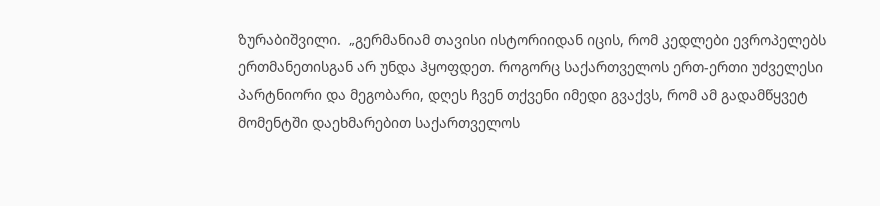ზურაბიშვილი.  „გერმანიამ თავისი ისტორიიდან იცის, რომ კედლები ევროპელებს ერთმანეთისგან არ უნდა ჰყოფდეთ. როგორც საქართველოს ერთ-ერთი უძველესი პარტნიორი და მეგობარი, დღეს ჩვენ თქვენი იმედი გვაქვს, რომ ამ გადამწყვეტ მომენტში დაეხმარებით საქართველოს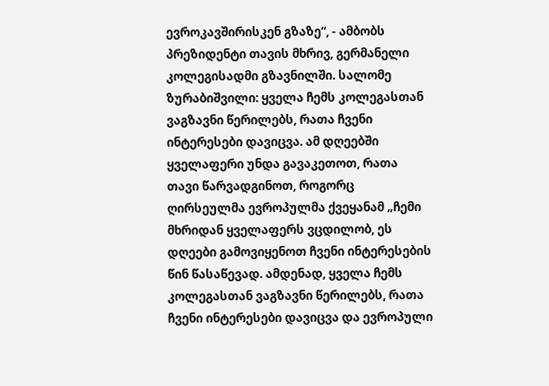ევროკავშირისკენ გზაზე“, - ამბობს პრეზიდენტი თავის მხრივ, გერმანელი კოლეგისადმი გზავნილში. სალომე ზურაბიშვილი: ყველა ჩემს კოლეგასთან ვაგზავნი წერილებს, რათა ჩვენი ინტერესები დავიცვა. ამ დღეებში ყველაფერი უნდა გავაკეთოთ, რათა თავი წარვადგინოთ, როგორც ღირსეულმა ევროპულმა ქვეყანამ „ჩემი მხრიდან ყველაფერს ვცდილობ, ეს დღეები გამოვიყენოთ ჩვენი ინტერესების წინ წასაწევად. ამდენად, ყველა ჩემს კოლეგასთან ვაგზავნი წერილებს, რათა ჩვენი ინტერესები დავიცვა და ევროპული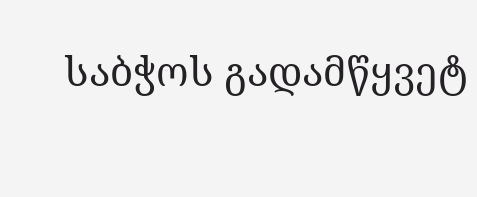საბჭოს გადამწყვეტ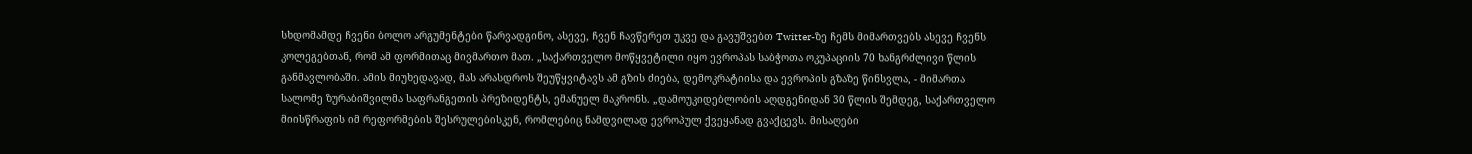სხდომამდე ჩვენი ბოლო არგუმენტები წარვადგინო, ასევე, ჩვენ ჩავწერეთ უკვე და გავუშვებთ Twitter-ზე ჩემს მიმართვებს ასევე ჩვენს კოლეგებთან, რომ ამ ფორმითაც მივმართო მათ. „საქართველო მოწყვეტილი იყო ევროპას საბჭოთა ოკუპაციის 70 ხანგრძლივი წლის განმავლობაში. ამის მიუხედავად, მას არასდროს შეუწყვიტავს ამ გზის ძიება, დემოკრატიისა და ევროპის გზაზე წინსვლა, - მიმართა სალომე ზურაბიშვილმა საფრანგეთის პრეზიდენტს, ემანუელ მაკრონს. „დამოუკიდებლობის აღდგენიდან 30 წლის შემდეგ, საქართველო მიისწრაფის იმ რეფორმების შესრულებისკენ, რომლებიც ნამდვილად ევროპულ ქვეყანად გვაქცევს. მისაღები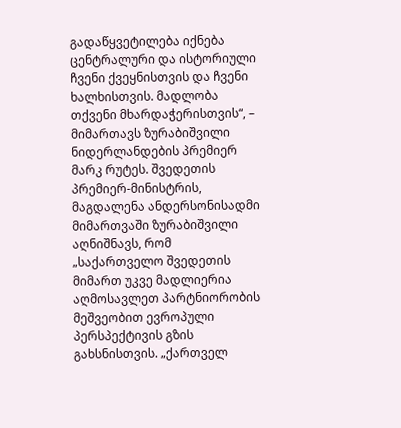გადაწყვეტილება იქნება ცენტრალური და ისტორიული ჩვენი ქვეყნისთვის და ჩვენი ხალხისთვის. მადლობა თქვენი მხარდაჭერისთვის“, – მიმართავს ზურაბიშვილი ნიდერლანდების პრემიერ მარკ რუტეს. შვედეთის პრემიერ-მინისტრის, მაგდალენა ანდერსონისადმი მიმართვაში ზურაბიშვილი აღნიშნავს, რომ „საქართველო შვედეთის მიმართ უკვე მადლიერია აღმოსავლეთ პარტნიორობის მეშვეობით ევროპული პერსპექტივის გზის გახსნისთვის. „ქართველ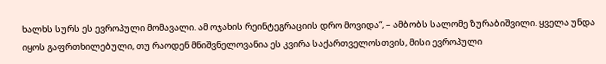ხალხს სურს ეს ევროპული მომავალი. ამ ოჯახის რეინტეგრაციის დრო მოვიდა“, – ამბობს სალომე ზურაბიშვილი. ყველა უნდა იყოს გაფრთხილებული, თუ რაოდენ მნიშვნელოვანია ეს კვირა საქართველოსთვის, მისი ევროპული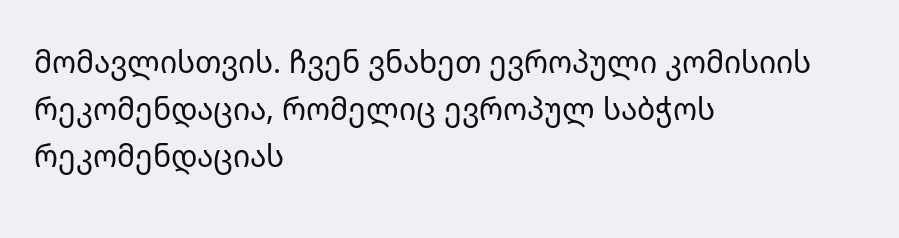მომავლისთვის. ჩვენ ვნახეთ ევროპული კომისიის რეკომენდაცია, რომელიც ევროპულ საბჭოს რეკომენდაციას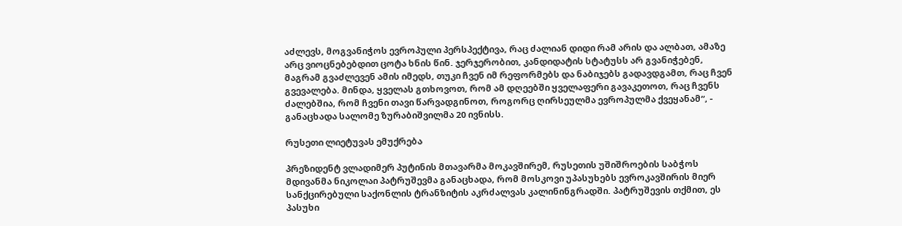აძლევს, მოგვანიჭოს ევროპული პერსპექტივა, რაც ძალიან დიდი რამ არის და ალბათ, ამაზე არც ვიოცნებებდით ცოტა ხნის წინ. ჯერჯერობით, კანდიდატის სტატუსს არ გვანიჭებენ, მაგრამ გვაძლევენ ამის იმედს, თუკი ჩვენ იმ რეფორმებს და ნაბიჯებს გადავდგამთ, რაც ჩვენ გვევალება. მინდა, ყველას გთხოვოთ, რომ ამ დღეებში ყველაფერი გავაკეთოთ, რაც ჩვენს ძალებშია, რომ ჩვენი თავი წარვადგინოთ, როგორც ღირსეულმა ევროპულმა ქვეყანამ“, - განაცხადა სალომე ზურაბიშვილმა 20 ივნისს.

რუსეთი ლიეტუვას ემუქრება

პრეზიდენტ ვლადიმერ პუტინის მთავარმა მოკავშირემ, რუსეთის უშიშროების საბჭოს მდივანმა ნიკოლაი პატრუშევმა განაცხადა, რომ მოსკოვი უპასუხებს ევროკავშირის მიერ სანქცირებული საქონლის ტრანზიტის აკრძალვას კალინინგრადში. პატრუშევის თქმით, ეს პასუხი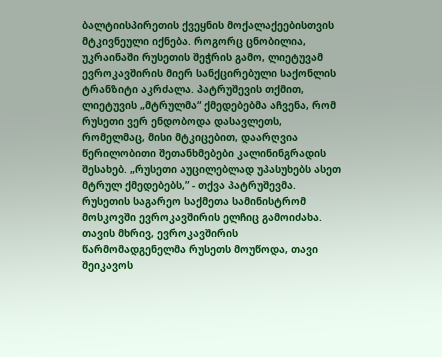ბალტიისპირეთის ქვეყნის მოქალაქეებისთვის მტკივნეული იქნება. როგორც ცნობილია, უკრაინაში რუსეთის შეჭრის გამო, ლიეტუვამ ევროკავშირის მიერ სანქცირებული საქონლის ტრანზიტი აკრძალა. პატრუშევის თქმით, ლიეტუვის „მტრულმა“ ქმედებებმა აჩვენა, რომ რუსეთი ვერ ენდობოდა დასავლეთს, რომელმაც, მისი მტკიცებით, დაარღვია წერილობითი შეთანხმებები კალინინგრადის შესახებ. „რუსეთი აუცილებლად უპასუხებს ასეთ მტრულ ქმედებებს,” - თქვა პატრუშევმა. რუსეთის საგარეო საქმეთა სამინისტრომ მოსკოვში ევროკავშირის ელჩიც გამოიძახა. თავის მხრივ, ევროკავშირის წარმომადგენელმა რუსეთს მოუწოდა, თავი შეიკავოს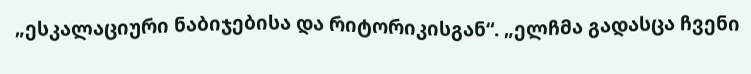„ესკალაციური ნაბიჯებისა და რიტორიკისგან“. „ელჩმა გადასცა ჩვენი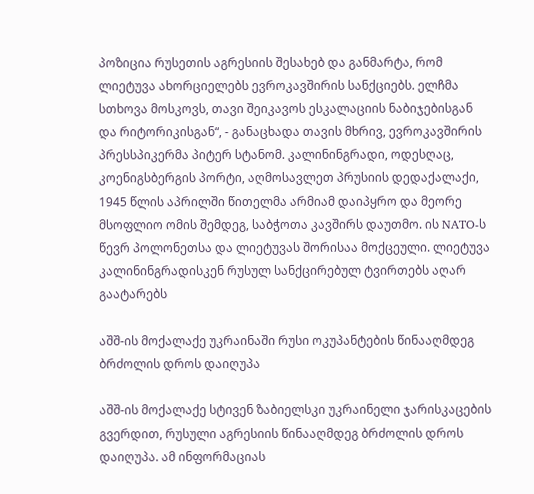პოზიცია რუსეთის აგრესიის შესახებ და განმარტა, რომ ლიეტუვა ახორციელებს ევროკავშირის სანქციებს. ელჩმა სთხოვა მოსკოვს, თავი შეიკავოს ესკალაციის ნაბიჯებისგან და რიტორიკისგან“, - განაცხადა თავის მხრივ, ევროკავშირის პრესსპიკერმა პიტერ სტანომ. კალინინგრადი, ოდესღაც, კოენიგსბერგის პორტი, აღმოსავლეთ პრუსიის დედაქალაქი, 1945 წლის აპრილში წითელმა არმიამ დაიპყრო და მეორე მსოფლიო ომის შემდეგ, საბჭოთა კავშირს დაუთმო. ის NATO-ს წევრ პოლონეთსა და ლიეტუვას შორისაა მოქცეული. ლიეტუვა კალინინგრადისკენ რუსულ სანქცირებულ ტვირთებს აღარ გაატარებს

აშშ-ის მოქალაქე უკრაინაში რუსი ოკუპანტების წინააღმდეგ ბრძოლის დროს დაიღუპა

აშშ-ის მოქალაქე სტივენ ზაბიელსკი უკრაინელი ჯარისკაცების გვერდით, რუსული აგრესიის წინააღმდეგ ბრძოლის დროს დაიღუპა. ამ ინფორმაციას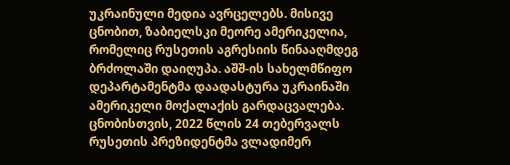უკრაინული მედია ავრცელებს. მისივე ცნობით, ზაბიელსკი მეორე ამერიკელია, რომელიც რუსეთის აგრესიის წინააღმდეგ ბრძოლაში დაიღუპა. აშშ-ის სახელმწიფო დეპარტამენტმა დაადასტურა უკრაინაში ამერიკელი მოქალაქის გარდაცვალება. ცნობისთვის, 2022 წლის 24 თებერვალს რუსეთის პრეზიდენტმა ვლადიმერ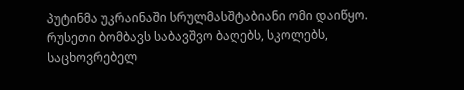პუტინმა უკრაინაში სრულმასშტაბიანი ომი დაიწყო. რუსეთი ბომბავს საბავშვო ბაღებს, სკოლებს, საცხოვრებელ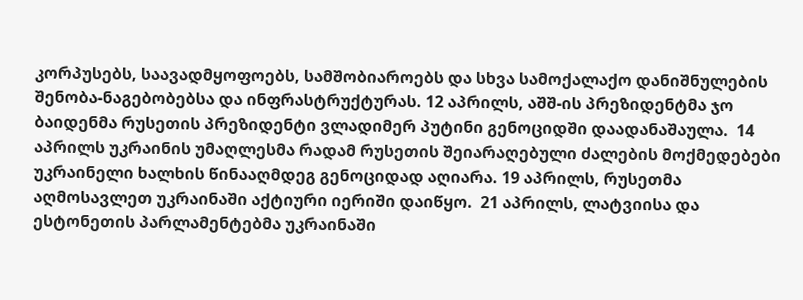კორპუსებს, საავადმყოფოებს, სამშობიაროებს და სხვა სამოქალაქო დანიშნულების შენობა-ნაგებობებსა და ინფრასტრუქტურას. 12 აპრილს, აშშ-ის პრეზიდენტმა ჯო ბაიდენმა რუსეთის პრეზიდენტი ვლადიმერ პუტინი გენოციდში დაადანაშაულა.  14 აპრილს უკრაინის უმაღლესმა რადამ რუსეთის შეიარაღებული ძალების მოქმედებები უკრაინელი ხალხის წინააღმდეგ გენოციდად აღიარა. 19 აპრილს, რუსეთმა აღმოსავლეთ უკრაინაში აქტიური იერიში დაიწყო.  21 აპრილს, ლატვიისა და ესტონეთის პარლამენტებმა უკრაინაში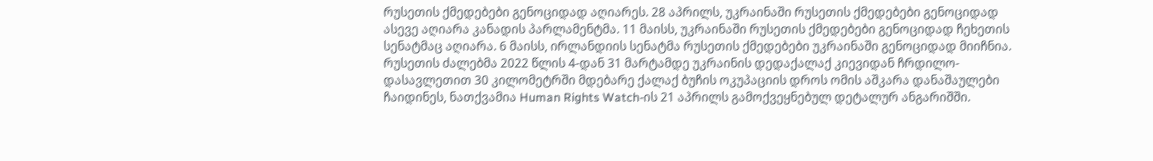რუსეთის ქმედებები გენოციდად აღიარეს. 28 აპრილს, უკრაინაში რუსეთის ქმედებები გენოციდად ასევე აღიარა კანადის პარლამენტმა. 11 მაისს, უკრაინაში რუსეთის ქმედებები გენოციდად ჩეხეთის სენატმაც აღიარა. 6 მაისს, ირლანდიის სენატმა რუსეთის ქმედებები უკრაინაში გენოციდად მიიჩნია. რუსეთის ძალებმა 2022 წლის 4-დან 31 მარტამდე უკრაინის დედაქალაქ კიევიდან ჩრდილო-დასავლეთით 30 კილომეტრში მდებარე ქალაქ ბუჩის ოკუპაციის დროს ომის აშკარა დანაშაულები ჩაიდინეს, ნათქვამია Human Rights Watch-ის 21 აპრილს გამოქვეყნებულ დეტალურ ანგარიშში.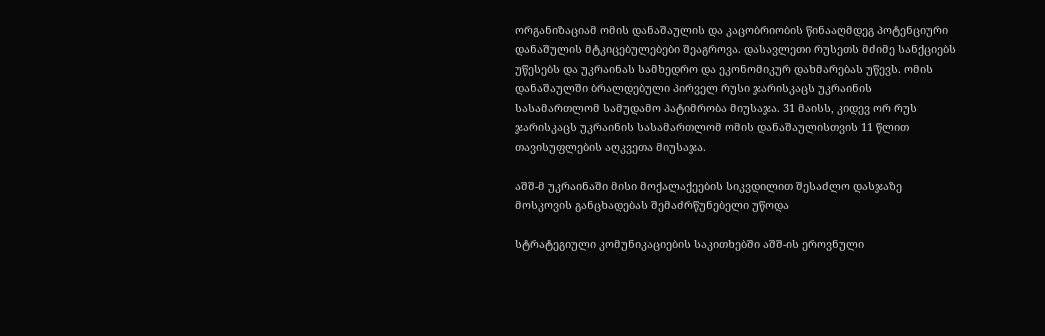ორგანიზაციამ ომის დანაშაულის და კაცობრიობის წინააღმდეგ პოტენციური დანაშულის მტკიცებულებები შეაგროვა. დასავლეთი რუსეთს მძიმე სანქციებს უწესებს და უკრაინას სამხედრო და ეკონომიკურ დახმარებას უწევს. ომის დანაშაულში ბრალდებული პირველ რუსი ჯარისკაცს უკრაინის სასამართლომ სამუდამო პატიმრობა მიუსაჯა. 31 მაისს, კიდევ ორ რუს ჯარისკაცს უკრაინის სასამართლომ ომის დანაშაულისთვის 11 წლით თავისუფლების აღკვეთა მიუსაჯა.

აშშ-მ უკრაინაში მისი მოქალაქეების სიკვდილით შესაძლო დასჯაზე მოსკოვის განცხადებას შემაძრწუნებელი უწოდა

სტრატეგიული კომუნიკაციების საკითხებში აშშ-ის ეროვნული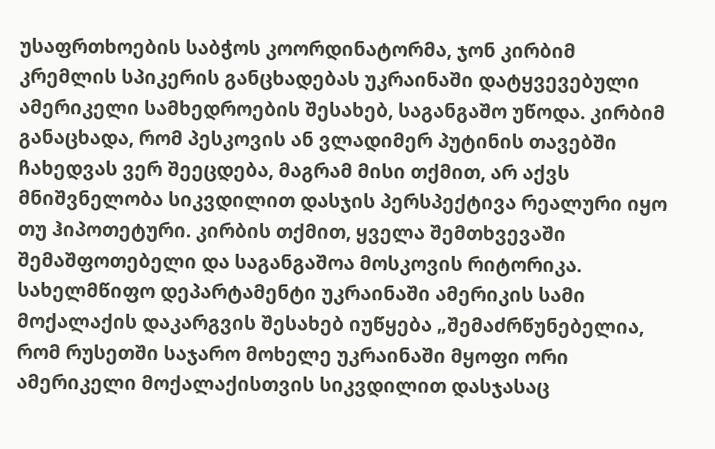უსაფრთხოების საბჭოს კოორდინატორმა, ჯონ კირბიმ კრემლის სპიკერის განცხადებას უკრაინაში დატყვევებული ამერიკელი სამხედროების შესახებ, საგანგაშო უწოდა. კირბიმ განაცხადა, რომ პესკოვის ან ვლადიმერ პუტინის თავებში ჩახედვას ვერ შეეცდება, მაგრამ მისი თქმით, არ აქვს მნიშვნელობა სიკვდილით დასჯის პერსპექტივა რეალური იყო თუ ჰიპოთეტური. კირბის თქმით, ყველა შემთხვევაში შემაშფოთებელი და საგანგაშოა მოსკოვის რიტორიკა. სახელმწიფო დეპარტამენტი უკრაინაში ამერიკის სამი მოქალაქის დაკარგვის შესახებ იუწყება „შემაძრწუნებელია, რომ რუსეთში საჯარო მოხელე უკრაინაში მყოფი ორი ამერიკელი მოქალაქისთვის სიკვდილით დასჯასაც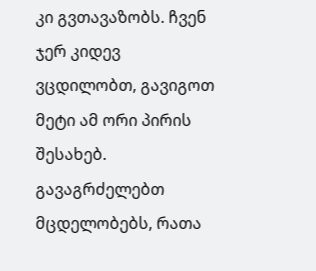კი გვთავაზობს. ჩვენ ჯერ კიდევ ვცდილობთ, გავიგოთ მეტი ამ ორი პირის შესახებ. გავაგრძელებთ მცდელობებს, რათა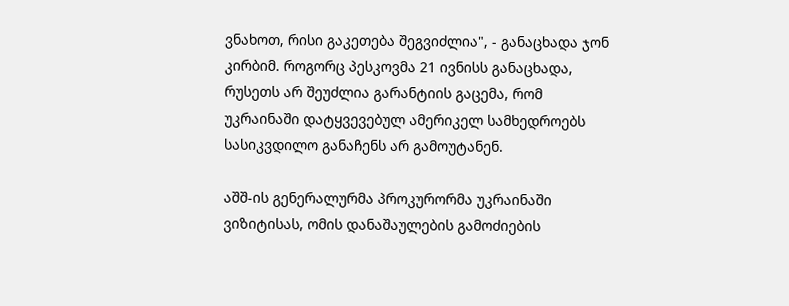ვნახოთ, რისი გაკეთება შეგვიძლია", - განაცხადა ჯონ კირბიმ. როგორც პესკოვმა 21 ივნისს განაცხადა, რუსეთს არ შეუძლია გარანტიის გაცემა, რომ უკრაინაში დატყვევებულ ამერიკელ სამხედროებს სასიკვდილო განაჩენს არ გამოუტანენ.

აშშ-ის გენერალურმა პროკურორმა უკრაინაში ვიზიტისას, ომის დანაშაულების გამოძიების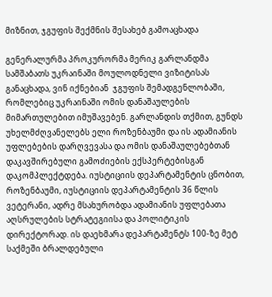მიზნით, ჯგუფის შექმნის შესახებ გამოაცხადა

გენერალურმა პროკურორმა მერიკ გარლანდმა სამშაბათს უკრაინაში მოულოდნელი ვიზიტისას განაცხადა, ვინ იქნებიან  ჯგუფის შემადგენლობაში, რომლებიც უკრაინაში ომის დანაშაულების მიმართულებით იმუშავებენ. გარლანდის თქმით, გუნდს უხელმძღვანელებს ელი როზენბაუმი და ის ადამიანის უფლებების დარღვევასა და ომის დანაშაულებებთან დაკავშირებული გამოძიების ექსპერტებისგან დაკომპლექტდება. იუსტიციის დეპარტამენტის ცნობით, როზენბაუმი, იუსტიციის დეპარტამენტის 36 წლის ვეტერანი, ადრე მსახურობდა ადამიანის უფლებათა აღსრულების სტრატეგიისა და პოლიტიკის დირექტორად. ის დაეხმარა დეპარტამენტს 100-ზე მეტ საქმეში ბრალდებული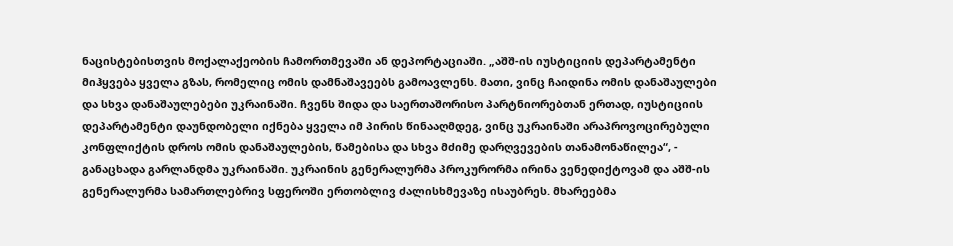ნაცისტებისთვის მოქალაქეობის ჩამორთმევაში ან დეპორტაციაში. „აშშ-ის იუსტიციის დეპარტამენტი მიჰყვება ყველა გზას, რომელიც ომის დამნაშავეებს გამოავლენს. მათი, ვინც ჩაიდინა ომის დანაშაულები და სხვა დანაშაულებები უკრაინაში. ჩვენს შიდა და საერთაშორისო პარტნიორებთან ერთად, იუსტიციის დეპარტამენტი დაუნდობელი იქნება ყველა იმ პირის წინააღმდეგ, ვინც უკრაინაში არაპროვოცირებული კონფლიქტის დროს ომის დანაშაულების, წამებისა და სხვა მძიმე დარღვევების თანამონაწილეა“, - განაცხადა გარლანდმა უკრაინაში. უკრაინის გენერალურმა პროკურორმა ირინა ვენედიქტოვამ და აშშ-ის გენერალურმა სამართლებრივ სფეროში ერთობლივ ძალისხმევაზე ისაუბრეს. მხარეებმა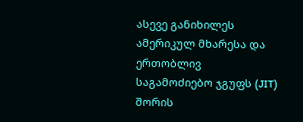ასევე განიხილეს ამერიკულ მხარესა და ერთობლივ საგამოძიებო ჯგუფს (JIT) შორის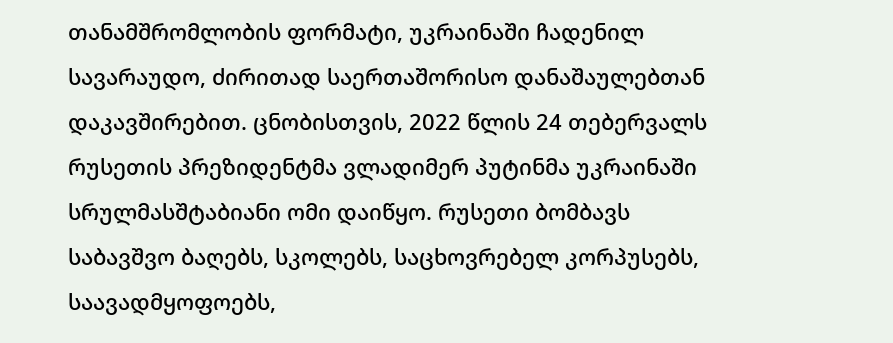თანამშრომლობის ფორმატი, უკრაინაში ჩადენილ სავარაუდო, ძირითად საერთაშორისო დანაშაულებთან დაკავშირებით. ცნობისთვის, 2022 წლის 24 თებერვალს რუსეთის პრეზიდენტმა ვლადიმერ პუტინმა უკრაინაში სრულმასშტაბიანი ომი დაიწყო. რუსეთი ბომბავს საბავშვო ბაღებს, სკოლებს, საცხოვრებელ კორპუსებს, საავადმყოფოებს,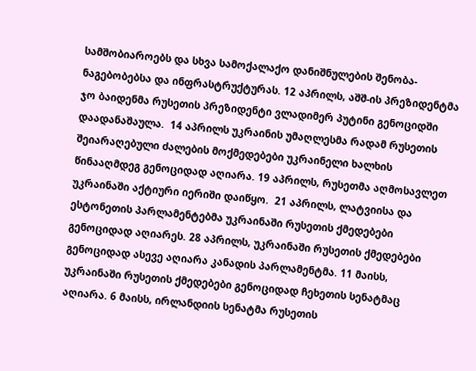სამშობიაროებს და სხვა სამოქალაქო დანიშნულების შენობა-ნაგებობებსა და ინფრასტრუქტურას. 12 აპრილს, აშშ-ის პრეზიდენტმა ჯო ბაიდენმა რუსეთის პრეზიდენტი ვლადიმერ პუტინი გენოციდში დაადანაშაულა.  14 აპრილს უკრაინის უმაღლესმა რადამ რუსეთის შეიარაღებული ძალების მოქმედებები უკრაინელი ხალხის წინააღმდეგ გენოციდად აღიარა. 19 აპრილს, რუსეთმა აღმოსავლეთ უკრაინაში აქტიური იერიში დაიწყო.  21 აპრილს, ლატვიისა და ესტონეთის პარლამენტებმა უკრაინაში რუსეთის ქმედებები გენოციდად აღიარეს. 28 აპრილს, უკრაინაში რუსეთის ქმედებები გენოციდად ასევე აღიარა კანადის პარლამენტმა. 11 მაისს, უკრაინაში რუსეთის ქმედებები გენოციდად ჩეხეთის სენატმაც აღიარა. 6 მაისს, ირლანდიის სენატმა რუსეთის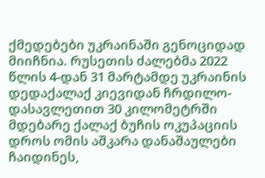ქმედებები უკრაინაში გენოციდად მიიჩნია. რუსეთის ძალებმა 2022 წლის 4-დან 31 მარტამდე უკრაინის დედაქალაქ კიევიდან ჩრდილო-დასავლეთით 30 კილომეტრში მდებარე ქალაქ ბუჩის ოკუპაციის დროს ომის აშკარა დანაშაულები ჩაიდინეს,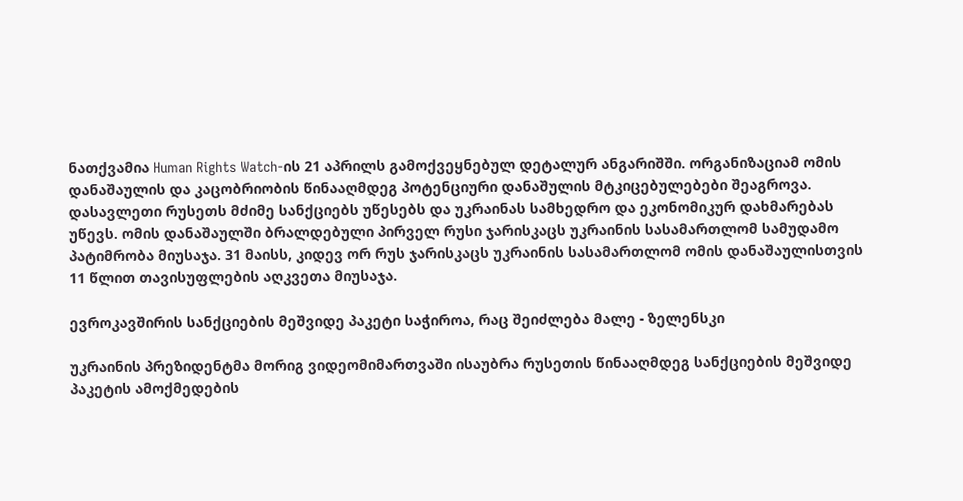ნათქვამია Human Rights Watch-ის 21 აპრილს გამოქვეყნებულ დეტალურ ანგარიშში. ორგანიზაციამ ომის დანაშაულის და კაცობრიობის წინააღმდეგ პოტენციური დანაშულის მტკიცებულებები შეაგროვა. დასავლეთი რუსეთს მძიმე სანქციებს უწესებს და უკრაინას სამხედრო და ეკონომიკურ დახმარებას უწევს. ომის დანაშაულში ბრალდებული პირველ რუსი ჯარისკაცს უკრაინის სასამართლომ სამუდამო პატიმრობა მიუსაჯა. 31 მაისს, კიდევ ორ რუს ჯარისკაცს უკრაინის სასამართლომ ომის დანაშაულისთვის 11 წლით თავისუფლების აღკვეთა მიუსაჯა.

ევროკავშირის სანქციების მეშვიდე პაკეტი საჭიროა, რაც შეიძლება მალე - ზელენსკი

უკრაინის პრეზიდენტმა მორიგ ვიდეომიმართვაში ისაუბრა რუსეთის წინააღმდეგ სანქციების მეშვიდე პაკეტის ამოქმედების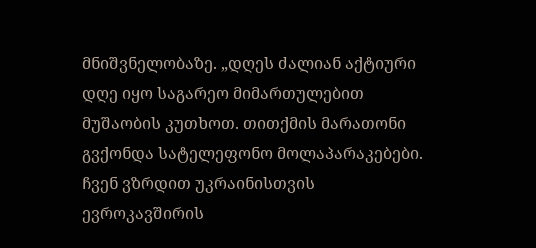მნიშვნელობაზე. „დღეს ძალიან აქტიური  დღე იყო საგარეო მიმართულებით მუშაობის კუთხოთ. თითქმის მარათონი გვქონდა სატელეფონო მოლაპარაკებები. ჩვენ ვზრდით უკრაინისთვის ევროკავშირის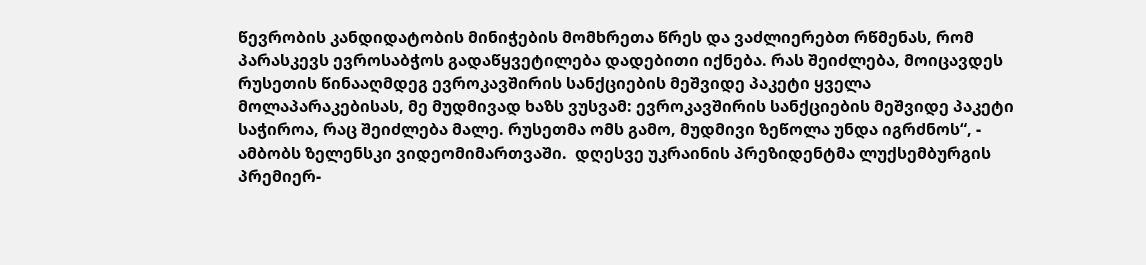წევრობის კანდიდატობის მინიჭების მომხრეთა წრეს და ვაძლიერებთ რწმენას, რომ პარასკევს ევროსაბჭოს გადაწყვეტილება დადებითი იქნება. რას შეიძლება, მოიცავდეს რუსეთის წინააღმდეგ ევროკავშირის სანქციების მეშვიდე პაკეტი ყველა მოლაპარაკებისას, მე მუდმივად ხაზს ვუსვამ: ევროკავშირის სანქციების მეშვიდე პაკეტი საჭიროა, რაც შეიძლება მალე. რუსეთმა ომს გამო, მუდმივი ზეწოლა უნდა იგრძნოს“, - ამბობს ზელენსკი ვიდეომიმართვაში.  დღესვე უკრაინის პრეზიდენტმა ლუქსემბურგის პრემიერ-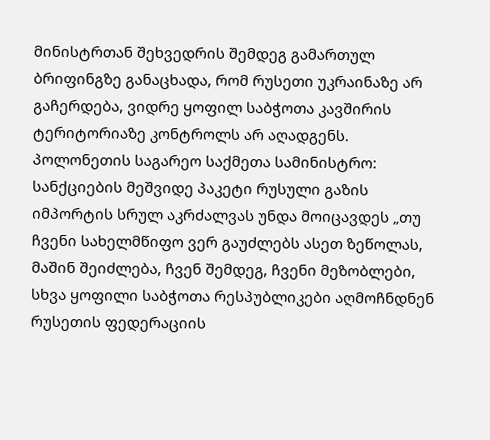მინისტრთან შეხვედრის შემდეგ გამართულ ბრიფინგზე განაცხადა, რომ რუსეთი უკრაინაზე არ გაჩერდება, ვიდრე ყოფილ საბჭოთა კავშირის ტერიტორიაზე კონტროლს არ აღადგენს. პოლონეთის საგარეო საქმეთა სამინისტრო: სანქციების მეშვიდე პაკეტი რუსული გაზის იმპორტის სრულ აკრძალვას უნდა მოიცავდეს „თუ ჩვენი სახელმწიფო ვერ გაუძლებს ასეთ ზეწოლას, მაშინ შეიძლება, ჩვენ შემდეგ, ჩვენი მეზობლები, სხვა ყოფილი საბჭოთა რესპუბლიკები აღმოჩნდნენ რუსეთის ფედერაციის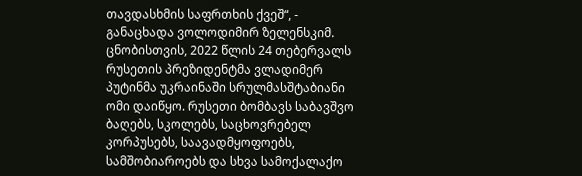თავდასხმის საფრთხის ქვეშ“, - განაცხადა ვოლოდიმირ ზელენსკიმ. ცნობისთვის, 2022 წლის 24 თებერვალს რუსეთის პრეზიდენტმა ვლადიმერ პუტინმა უკრაინაში სრულმასშტაბიანი ომი დაიწყო. რუსეთი ბომბავს საბავშვო ბაღებს, სკოლებს, საცხოვრებელ კორპუსებს, საავადმყოფოებს, სამშობიაროებს და სხვა სამოქალაქო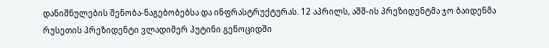დანიშნულების შენობა-ნაგებობებსა და ინფრასტრუქტურას. 12 აპრილს, აშშ-ის პრეზიდენტმა ჯო ბაიდენმა რუსეთის პრეზიდენტი ვლადიმერ პუტინი გენოციდში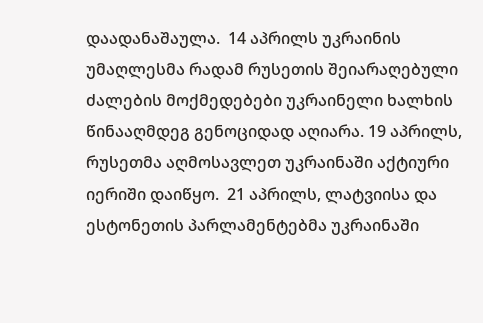დაადანაშაულა.  14 აპრილს უკრაინის უმაღლესმა რადამ რუსეთის შეიარაღებული ძალების მოქმედებები უკრაინელი ხალხის წინააღმდეგ გენოციდად აღიარა. 19 აპრილს, რუსეთმა აღმოსავლეთ უკრაინაში აქტიური იერიში დაიწყო.  21 აპრილს, ლატვიისა და ესტონეთის პარლამენტებმა უკრაინაში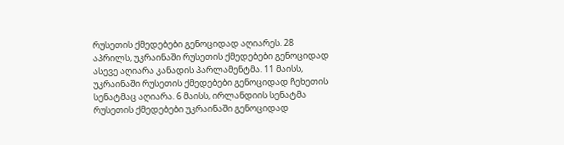რუსეთის ქმედებები გენოციდად აღიარეს. 28 აპრილს, უკრაინაში რუსეთის ქმედებები გენოციდად ასევე აღიარა კანადის პარლამენტმა. 11 მაისს, უკრაინაში რუსეთის ქმედებები გენოციდად ჩეხეთის სენატმაც აღიარა. 6 მაისს, ირლანდიის სენატმა რუსეთის ქმედებები უკრაინაში გენოციდად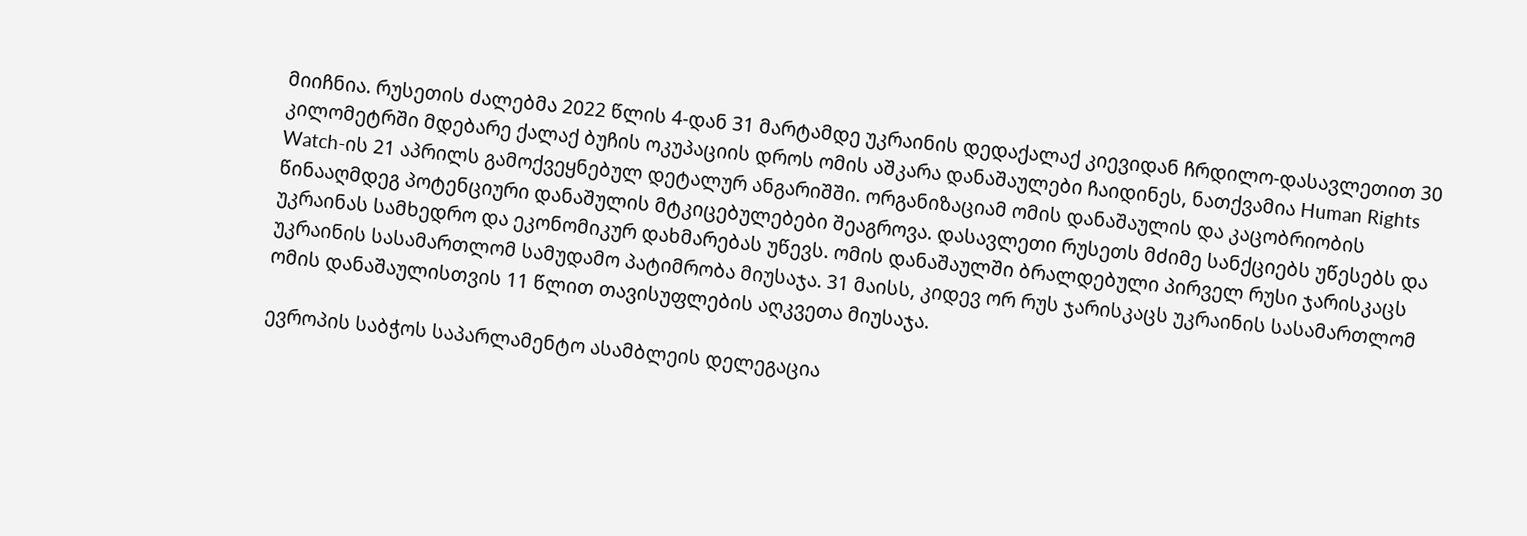მიიჩნია. რუსეთის ძალებმა 2022 წლის 4-დან 31 მარტამდე უკრაინის დედაქალაქ კიევიდან ჩრდილო-დასავლეთით 30 კილომეტრში მდებარე ქალაქ ბუჩის ოკუპაციის დროს ომის აშკარა დანაშაულები ჩაიდინეს, ნათქვამია Human Rights Watch-ის 21 აპრილს გამოქვეყნებულ დეტალურ ანგარიშში. ორგანიზაციამ ომის დანაშაულის და კაცობრიობის წინააღმდეგ პოტენციური დანაშულის მტკიცებულებები შეაგროვა. დასავლეთი რუსეთს მძიმე სანქციებს უწესებს და უკრაინას სამხედრო და ეკონომიკურ დახმარებას უწევს. ომის დანაშაულში ბრალდებული პირველ რუსი ჯარისკაცს უკრაინის სასამართლომ სამუდამო პატიმრობა მიუსაჯა. 31 მაისს, კიდევ ორ რუს ჯარისკაცს უკრაინის სასამართლომ ომის დანაშაულისთვის 11 წლით თავისუფლების აღკვეთა მიუსაჯა.

ევროპის საბჭოს საპარლამენტო ასამბლეის დელეგაცია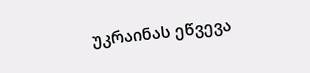უკრაინას ეწვევა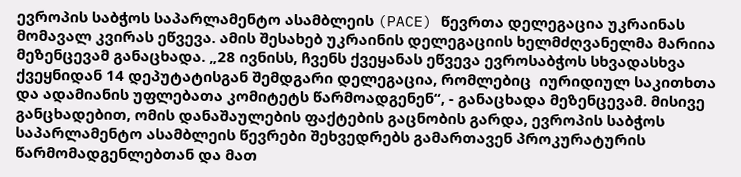ევროპის საბჭოს საპარლამენტო ასამბლეის (PACE) წევრთა დელეგაცია უკრაინას მომავალ კვირას ეწვევა. ამის შესახებ უკრაინის დელეგაციის ხელმძღვანელმა მარიია მეზენცევამ განაცხადა. „28 ივნისს, ჩვენს ქვეყანას ეწვევა ევროსაბჭოს სხვადასხვა ქვეყნიდან 14 დეპუტატისგან შემდგარი დელეგაცია, რომლებიც  იურიდიულ საკითხთა და ადამიანის უფლებათა კომიტეტს წარმოადგენენ“, - განაცხადა მეზენცევამ. მისივე განცხადებით, ომის დანაშაულების ფაქტების გაცნობის გარდა, ევროპის საბჭოს საპარლამენტო ასამბლეის წევრები შეხვედრებს გამართავენ პროკურატურის წარმომადგენლებთან და მათ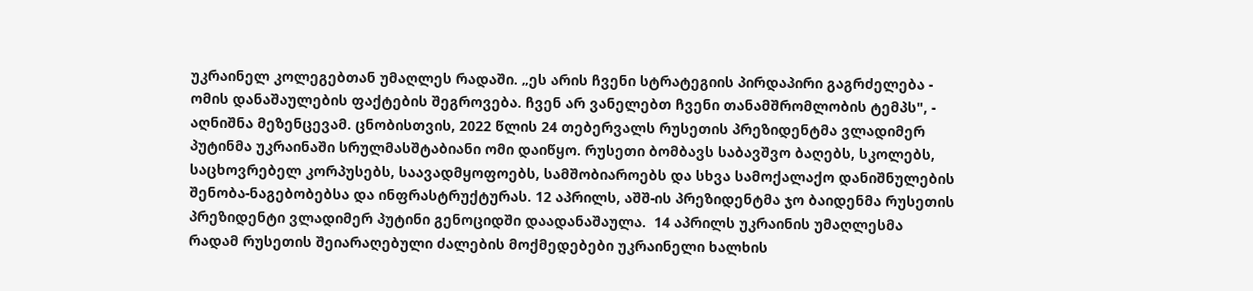უკრაინელ კოლეგებთან უმაღლეს რადაში. „ეს არის ჩვენი სტრატეგიის პირდაპირი გაგრძელება - ომის დანაშაულების ფაქტების შეგროვება. ჩვენ არ ვანელებთ ჩვენი თანამშრომლობის ტემპს", - აღნიშნა მეზენცევამ. ცნობისთვის, 2022 წლის 24 თებერვალს რუსეთის პრეზიდენტმა ვლადიმერ პუტინმა უკრაინაში სრულმასშტაბიანი ომი დაიწყო. რუსეთი ბომბავს საბავშვო ბაღებს, სკოლებს, საცხოვრებელ კორპუსებს, საავადმყოფოებს, სამშობიაროებს და სხვა სამოქალაქო დანიშნულების შენობა-ნაგებობებსა და ინფრასტრუქტურას. 12 აპრილს, აშშ-ის პრეზიდენტმა ჯო ბაიდენმა რუსეთის პრეზიდენტი ვლადიმერ პუტინი გენოციდში დაადანაშაულა.  14 აპრილს უკრაინის უმაღლესმა რადამ რუსეთის შეიარაღებული ძალების მოქმედებები უკრაინელი ხალხის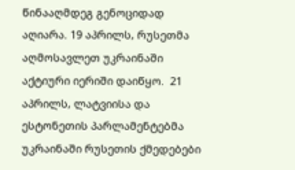წინააღმდეგ გენოციდად აღიარა. 19 აპრილს, რუსეთმა აღმოსავლეთ უკრაინაში აქტიური იერიში დაიწყო.  21 აპრილს, ლატვიისა და ესტონეთის პარლამენტებმა უკრაინაში რუსეთის ქმედებები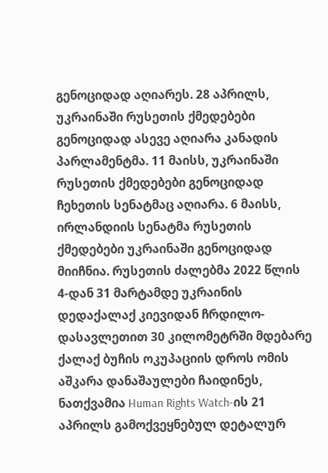გენოციდად აღიარეს. 28 აპრილს, უკრაინაში რუსეთის ქმედებები გენოციდად ასევე აღიარა კანადის პარლამენტმა. 11 მაისს, უკრაინაში რუსეთის ქმედებები გენოციდად ჩეხეთის სენატმაც აღიარა. 6 მაისს, ირლანდიის სენატმა რუსეთის ქმედებები უკრაინაში გენოციდად მიიჩნია. რუსეთის ძალებმა 2022 წლის 4-დან 31 მარტამდე უკრაინის დედაქალაქ კიევიდან ჩრდილო-დასავლეთით 30 კილომეტრში მდებარე ქალაქ ბუჩის ოკუპაციის დროს ომის აშკარა დანაშაულები ჩაიდინეს, ნათქვამია Human Rights Watch-ის 21 აპრილს გამოქვეყნებულ დეტალურ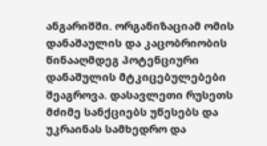ანგარიშში. ორგანიზაციამ ომის დანაშაულის და კაცობრიობის წინააღმდეგ პოტენციური დანაშულის მტკიცებულებები შეაგროვა. დასავლეთი რუსეთს მძიმე სანქციებს უწესებს და უკრაინას სამხედრო და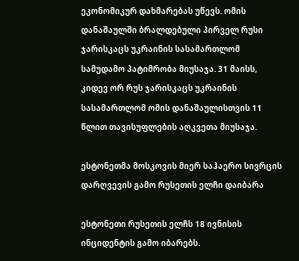ეკონომიკურ დახმარებას უწევს. ომის დანაშაულში ბრალდებული პირველ რუსი ჯარისკაცს უკრაინის სასამართლომ სამუდამო პატიმრობა მიუსაჯა. 31 მაისს, კიდევ ორ რუს ჯარისკაცს უკრაინის სასამართლომ ომის დანაშაულისთვის 11 წლით თავისუფლების აღკვეთა მიუსაჯა.

ესტონეთმა მოსკოვის მიერ საჰაერო სივრცის დარღვევის გამო რუსეთის ელჩი დაიბარა

ესტონეთი რუსეთის ელჩს 18 ივნისის ინციდენტის გამო იბარებს.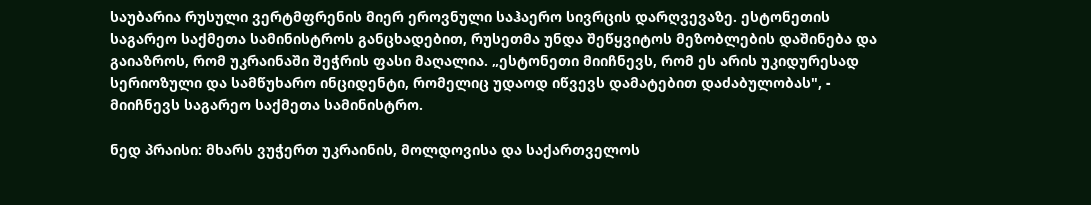საუბარია რუსული ვერტმფრენის მიერ ეროვნული საჰაერო სივრცის დარღვევაზე. ესტონეთის საგარეო საქმეთა სამინისტროს განცხადებით, რუსეთმა უნდა შეწყვიტოს მეზობლების დაშინება და გაიაზროს, რომ უკრაინაში შეჭრის ფასი მაღალია. „ესტონეთი მიიჩნევს, რომ ეს არის უკიდურესად სერიოზული და სამწუხარო ინციდენტი, რომელიც უდაოდ იწვევს დამატებით დაძაბულობას", - მიიჩნევს საგარეო საქმეთა სამინისტრო.

ნედ პრაისი: მხარს ვუჭერთ უკრაინის, მოლდოვისა და საქართველოს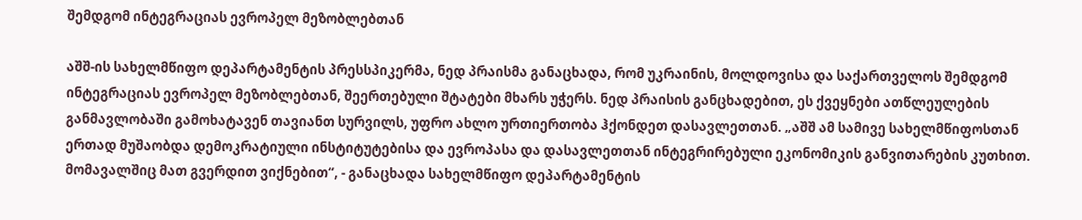შემდგომ ინტეგრაციას ევროპელ მეზობლებთან

აშშ-ის სახელმწიფო დეპარტამენტის პრესსპიკერმა, ნედ პრაისმა განაცხადა, რომ უკრაინის, მოლდოვისა და საქართველოს შემდგომ ინტეგრაციას ევროპელ მეზობლებთან, შეერთებული შტატები მხარს უჭერს. ნედ პრაისის განცხადებით, ეს ქვეყნები ათწლეულების განმავლობაში გამოხატავენ თავიანთ სურვილს, უფრო ახლო ურთიერთობა ჰქონდეთ დასავლეთთან. „აშშ ამ სამივე სახელმწიფოსთან ერთად მუშაობდა დემოკრატიული ინსტიტუტებისა და ევროპასა და დასავლეთთან ინტეგრირებული ეკონომიკის განვითარების კუთხით. მომავალშიც მათ გვერდით ვიქნებით“, - განაცხადა სახელმწიფო დეპარტამენტის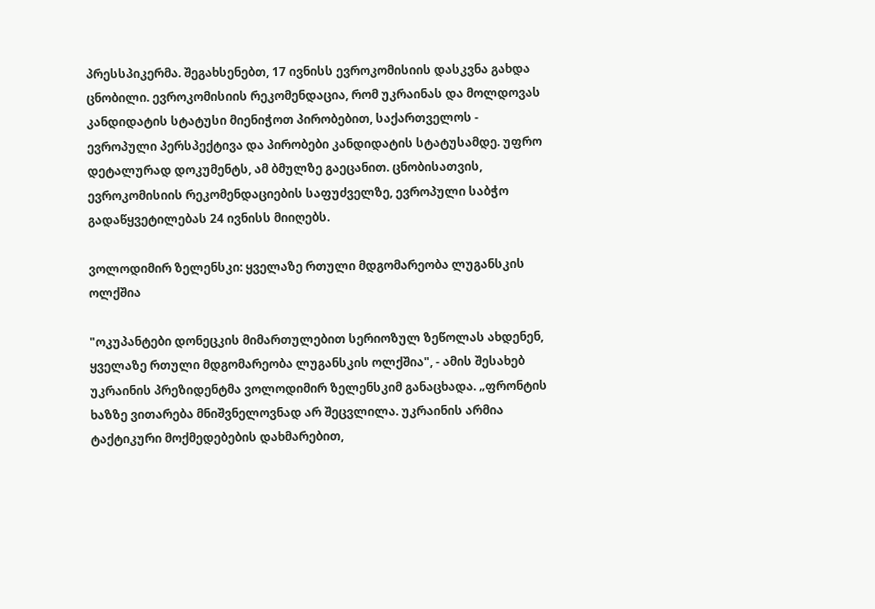პრესსპიკერმა. შეგახსენებთ, 17 ივნისს ევროკომისიის დასკვნა გახდა ცნობილი. ევროკომისიის რეკომენდაცია, რომ უკრაინას და მოლდოვას კანდიდატის სტატუსი მიენიჭოთ პირობებით, საქართველოს - ევროპული პერსპექტივა და პირობები კანდიდატის სტატუსამდე. უფრო დეტალურად დოკუმენტს, ამ ბმულზე გაეცანით. ცნობისათვის, ევროკომისიის რეკომენდაციების საფუძველზე, ევროპული საბჭო გადაწყვეტილებას 24 ივნისს მიიღებს.

ვოლოდიმირ ზელენსკი: ყველაზე რთული მდგომარეობა ლუგანსკის ოლქშია

"ოკუპანტები დონეცკის მიმართულებით სერიოზულ ზეწოლას ახდენენ, ყველაზე რთული მდგომარეობა ლუგანსკის ოლქშია", - ამის შესახებ უკრაინის პრეზიდენტმა ვოლოდიმირ ზელენსკიმ განაცხადა. „ფრონტის ხაზზე ვითარება მნიშვნელოვნად არ შეცვლილა. უკრაინის არმია ტაქტიკური მოქმედებების დახმარებით,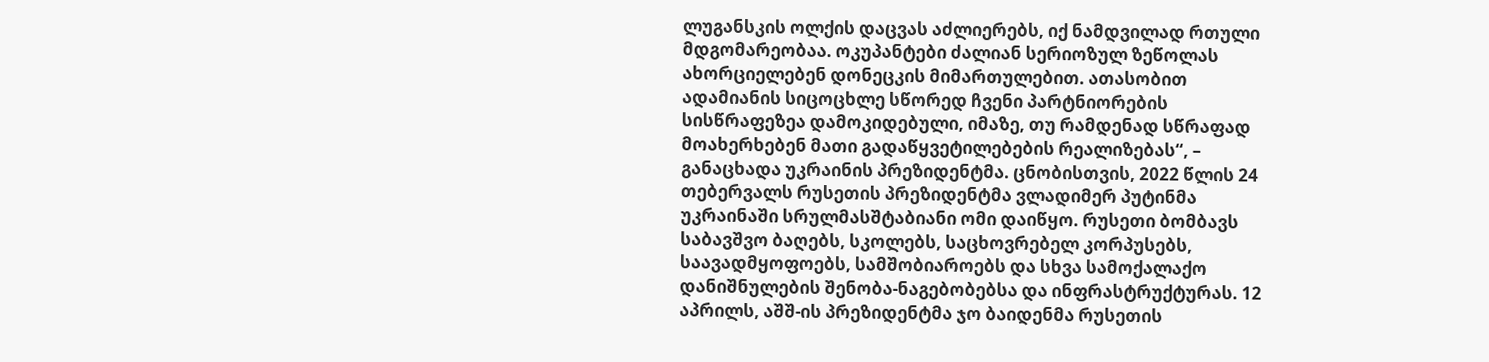ლუგანსკის ოლქის დაცვას აძლიერებს, იქ ნამდვილად რთული მდგომარეობაა. ოკუპანტები ძალიან სერიოზულ ზეწოლას ახორციელებენ დონეცკის მიმართულებით. ათასობით ადამიანის სიცოცხლე სწორედ ჩვენი პარტნიორების სისწრაფეზეა დამოკიდებული, იმაზე, თუ რამდენად სწრაფად მოახერხებენ მათი გადაწყვეტილებების რეალიზებას“, – განაცხადა უკრაინის პრეზიდენტმა. ცნობისთვის, 2022 წლის 24 თებერვალს რუსეთის პრეზიდენტმა ვლადიმერ პუტინმა უკრაინაში სრულმასშტაბიანი ომი დაიწყო. რუსეთი ბომბავს საბავშვო ბაღებს, სკოლებს, საცხოვრებელ კორპუსებს, საავადმყოფოებს, სამშობიაროებს და სხვა სამოქალაქო დანიშნულების შენობა-ნაგებობებსა და ინფრასტრუქტურას. 12 აპრილს, აშშ-ის პრეზიდენტმა ჯო ბაიდენმა რუსეთის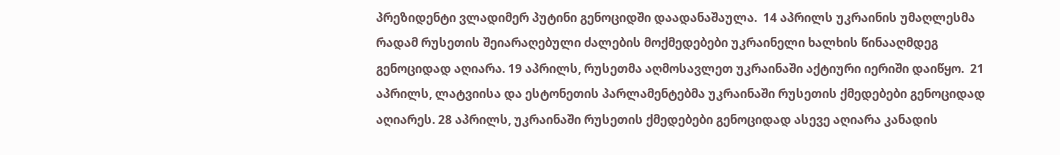პრეზიდენტი ვლადიმერ პუტინი გენოციდში დაადანაშაულა.  14 აპრილს უკრაინის უმაღლესმა რადამ რუსეთის შეიარაღებული ძალების მოქმედებები უკრაინელი ხალხის წინააღმდეგ გენოციდად აღიარა. 19 აპრილს, რუსეთმა აღმოსავლეთ უკრაინაში აქტიური იერიში დაიწყო.  21 აპრილს, ლატვიისა და ესტონეთის პარლამენტებმა უკრაინაში რუსეთის ქმედებები გენოციდად აღიარეს. 28 აპრილს, უკრაინაში რუსეთის ქმედებები გენოციდად ასევე აღიარა კანადის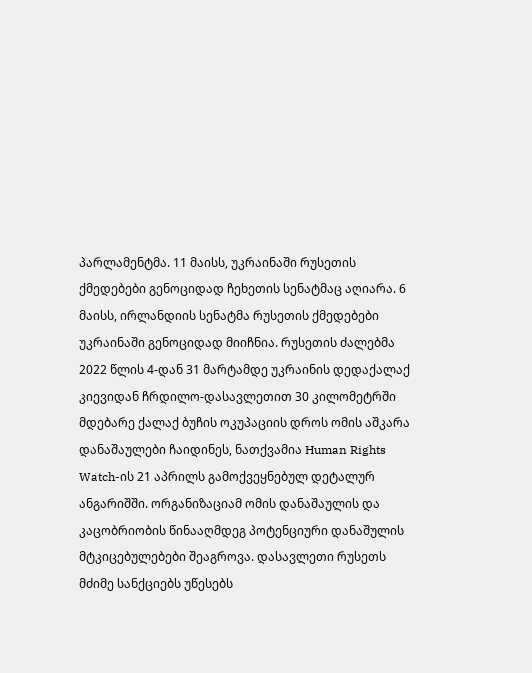პარლამენტმა. 11 მაისს, უკრაინაში რუსეთის ქმედებები გენოციდად ჩეხეთის სენატმაც აღიარა. 6 მაისს, ირლანდიის სენატმა რუსეთის ქმედებები უკრაინაში გენოციდად მიიჩნია. რუსეთის ძალებმა 2022 წლის 4-დან 31 მარტამდე უკრაინის დედაქალაქ კიევიდან ჩრდილო-დასავლეთით 30 კილომეტრში მდებარე ქალაქ ბუჩის ოკუპაციის დროს ომის აშკარა დანაშაულები ჩაიდინეს, ნათქვამია Human Rights Watch-ის 21 აპრილს გამოქვეყნებულ დეტალურ ანგარიშში. ორგანიზაციამ ომის დანაშაულის და კაცობრიობის წინააღმდეგ პოტენციური დანაშულის მტკიცებულებები შეაგროვა. დასავლეთი რუსეთს მძიმე სანქციებს უწესებს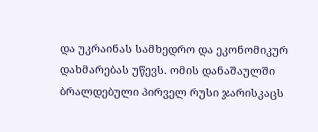და უკრაინას სამხედრო და ეკონომიკურ დახმარებას უწევს. ომის დანაშაულში ბრალდებული პირველ რუსი ჯარისკაცს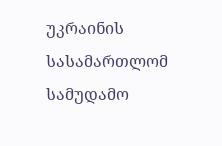უკრაინის სასამართლომ სამუდამო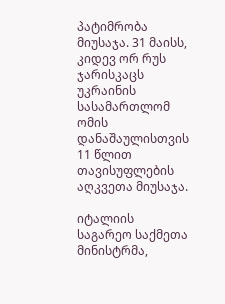პატიმრობა მიუსაჯა. 31 მაისს, კიდევ ორ რუს ჯარისკაცს უკრაინის სასამართლომ ომის დანაშაულისთვის 11 წლით თავისუფლების აღკვეთა მიუსაჯა.

იტალიის საგარეო საქმეთა მინისტრმა,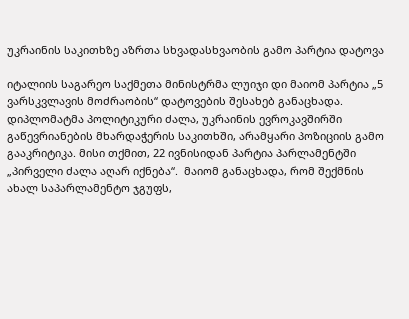უკრაინის საკითხზე აზრთა სხვადასხვაობის გამო პარტია დატოვა

იტალიის საგარეო საქმეთა მინისტრმა ლუიჯი დი მაიომ პარტია „5 ვარსკვლავის მოძრაობის“ დატოვების შესახებ განაცხადა. დიპლომატმა პოლიტიკური ძალა, უკრაინის ევროკავშირში გაწევრიანების მხარდაჭერის საკითხში, არამყარი პოზიციის გამო გააკრიტიკა. მისი თქმით, 22 ივნისიდან პარტია პარლამენტში „პირველი ძალა აღარ იქნება“.  მაიომ განაცხადა, რომ შექმნის ახალ საპარლამენტო ჯგუფს,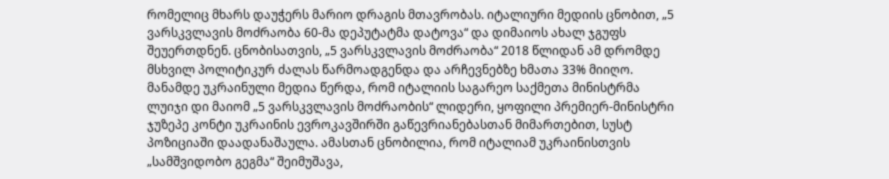რომელიც მხარს დაუჭერს მარიო დრაგის მთავრობას. იტალიური მედიის ცნობით, „5 ვარსკვლავის მოძრაობა 60-მა დეპუტატმა დატოვა“ და დიმაიოს ახალ ჯგუფს შეუერთდნენ. ცნობისათვის, „5 ვარსკვლავის მოძრაობა“ 2018 წლიდან ამ დრომდე მსხვილ პოლიტიკურ ძალას წარმოადგენდა და არჩევნებზე ხმათა 33% მიიღო. მანამდე უკრაინული მედია წერდა, რომ იტალიის საგარეო საქმეთა მინისტრმა ლუიჯი დი მაიომ „5 ვარსკვლავის მოძრაობის“ ლიდერი, ყოფილი პრემიერ-მინისტრი ჯუზეპე კონტი უკრაინის ევროკავშირში გაწევრიანებასთან მიმართებით, სუსტ პოზიციაში დაადანაშაულა. ამასთან ცნობილია, რომ იტალიამ უკრაინისთვის „სამშვიდობო გეგმა“ შეიმუშავა,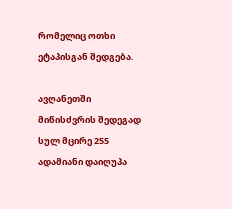რომელიც ოთხი ეტაპისგან შედგება.

ავღანეთში მიწისძვრის შედეგად სულ მცირე 255 ადამიანი დაიღუპა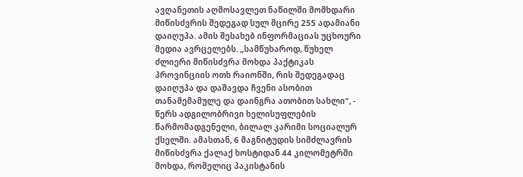ავღანეთის აღმოსავლეთ ნაწილში მომხდარი მიწისძვრის შედეგად სულ მცირე 255 ადამიანი დაიღუპა. ამის შესახებ ინფორმაციას უცხოური მედია ავრცელებს. „სამწუხაროდ, წუხელ ძლიერი მიწისძვრა მოხდა პაქტიკას პროვინციის ოთხ რაიონში, რის შედეგადაც დაიღუპა და დაშავდა ჩვენი ასობით თანამემამულე და დაინგრა ათობით სახლი“, - წერს ადგილობრივი ხელისუფლების წარმომადგენელი, ბილალ კარიმი სოციალურ ქსელში. ამასთან, 6 მაგნიტუდის სიმძლავრის მიწისძვრა ქალაქ ხოსტიდან 44 კილომეტრში მოხდა, რომელიც პაკისტანის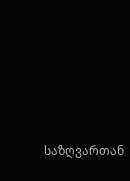საზღვართან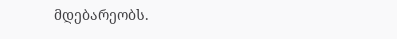მდებარეობს.